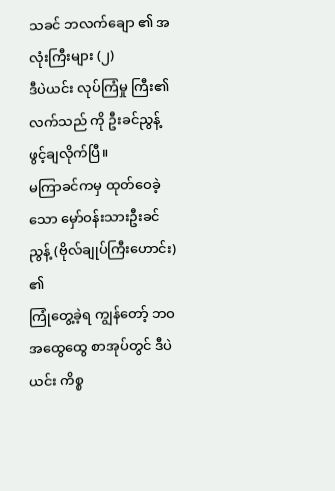သခင် ဘလက်ချော ၏ အလုံးကြီးများ (၂)
ဒီပဲယင်း လုပ်ကြံမှု ကြီး၏ လက်သည် ကို ဦးခင်ညွန့် ဖွင့်ချလိုက်ပြီ။
မကြာခင်ကမှ ထုတ်ဝေခဲ့သော မှော်ဝန်းသားဦးခင်ညွန့် (ဗိုလ်ချုပ်ကြီးဟောင်း) ၏
ကြုံတွေ့ခဲ့ရ ကျွန်တော့် ဘဝ အထွေထွေ စာအုပ်တွင် ဒီပဲယင်း ကိစ္စ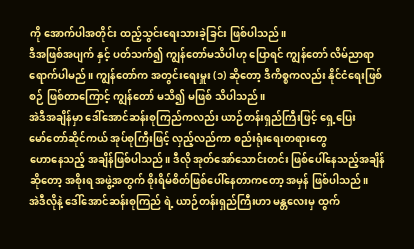ကို အောက်ပါအတိုင်း ထည့်သွင်းရေးသားခဲ့ခြင်း ဖြစ်ပါသည်။
ဒီအဖြစ်အပျက် နှင့် ပတ်သက်၍ ကျွန်တော်မသိပါဟု ပြောရင် ကျွန်တော် လိမ်ညာရာ
ရောက်ပါမည်။ ကျွန်တော်က အတွင်းရေးမှူး (၁) ဆိုတော့ ဒီကိစ္စကလည်း နိုင်ငံရေးဖြစ်စဉ် ဖြစ်တာကြောင့် ကျွန်တော် မသိ၍ မဖြစ် သိပါသည်။
အဲဒီအချိန်မှာ ဒေါ်အောင်ဆန်းစုကြည်ကလည်း ယာဉ်တန်းရှည်ကြီးဖြင့် ရှေ့ပြေး
မော်တော်ဆိုင်ကယ် အုပ်စုကြီးဖြင့် လှည့်လည်ကာ စည်းရုံးရေးတရားတွေ
ဟောနေသည့် အချိန်ဖြစ်ပါသည်။ ဒီလို အုတ်အော်သောင်းတင်း ဖြစ်ပေါ်နေသည့်အချိန်
ဆိုတော့ အစိုးရ အဖွဲ့အတွက် စိုးရိမ်စိတ်ဖြစ်ပေါ်နေတာကတော့ အမှန် ဖြစ်ပါသည်။
အဲဒီလိုနဲ့ ဒေါ်အောင်ဆန်းစုကြည် ရဲ့ ယာဉ်တန်းရှည်ကြီးဟာ မန္တလေးမှ ထွက်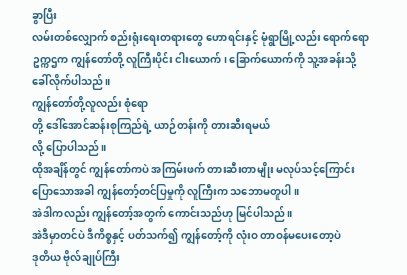ခွာပြီး
လမ်းတစ်လျှောက် စည်းရုံးရေးတရားတွေ ဟောရင်းနှင့် မုံရွာမြို့လည်း ရောက်ရော
ဥက္ကဌက ကျွန်တော်တို့ လူကြီးပိုင်း ငါးယောက်၊ ခြောက်ယောက်ကို သူ့အခန်းသို့
ခေါ်လိုက်ပါသည်။
ကျွန်တော်တို့လူလည်း စုံရော
တို့ ဒေါ်အောင်ဆန်းစုကြည်ရဲ့ ယာဉ်တန်းကို တားဆီးရမယ်
လို့ ပြောပါသည်။
ထိုအချိန်တွင် ကျွန်တော်ကပဲ အကြမ်းဖက် တားဆီးတာမျိုး မလုပ်သင့်ကြောင်း
ပြောသောအခါ ကျွန်တော့်တင်ပြမှုကို လူကြီးက သဘောမတူပါ။
အဲဒါကလည်း ကျွန်တော့်အတွက် ကောင်းသည်ဟု မြင်ပါသည်။
အဲဒီမှာတင်ပဲ ဒီကိစ္စနှင့် ပတ်သက်၍ ကျွန်တော့်ကို လုံးဝ တာဝန်မပေးတော့ပဲ
ဒုတိယ ဗိုလ်ချုပ်ကြီး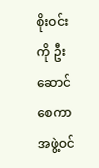စိုးဝင်း ကို ဦးဆောင်စေကာ အဖွဲ့ဝင်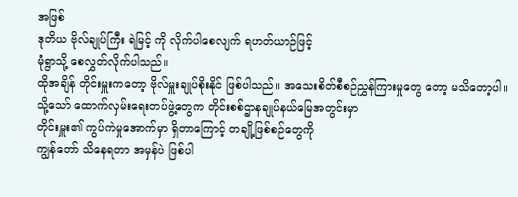အဖြစ်
ဒုတိယ ဗိုလ်ချုပ်ကြီး ရဲမြင့် ကို လိုက်ပါစေလျက် ရဟတ်ယာဉ်ဖြင့်
မုံရွာသို့ စေလွှတ်လိုက်ပါသည်။
ထိုအချိန် တိုင်းမှူးကတော့ ဗိုလ်မှူးချုပ်စိုးနိုင် ဖြစ်ပါသည်။ အသေးစိတ်စီစဉ်ညွှန်ကြားမှုတွေ တော့ မသိတော့ပါ။
သို့သော် ထောက်လှမ်းရေးတပ်ဖွဲ့တွေက တိုင်းစစ်ဌာနချုပ်နယ်မြေအတွင်းမှာ
တိုင်းမှူး၏ ကွပ်ကဲမှုအောက်မှာ ရှိတာကြောင့် တချို့ဖြစ်စဉ်တွေကို
ကျွန်တော် သိနေရတာ အမှန်ပဲ ဖြစ်ပါ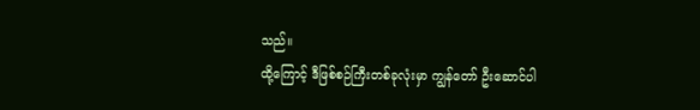သည်။
ထို့ကြောင့် ဒီဖြစ်စဉ်ကြီးတစ်ခုလုံးမှာ ကျွန်တော် ဦးဆောင်ပါ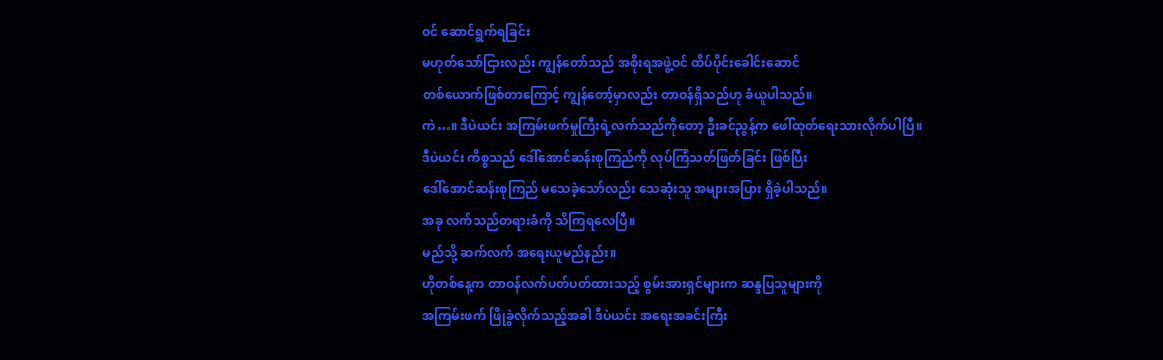ဝင် ဆောင်ရွက်ရခြင်း
မဟုတ်သော်ငြားလည်း ကျွန်တော်သည် အစိုးရအဖွဲ့ဝင် ထိပ်ပိုင်းခေါင်းဆောင်
တစ်ယောက်ဖြစ်တာကြောင့် ကျွန်တော့်မှာလည်း တာဝန်ရှိသည်ဟု ခံယူပါသည်။
ကဲ…။ ဒီပဲယင်း အကြမ်းဖက်မှုကြီးရဲ့လက်သည်ကိုတော့ ဦးခင်ညွန့်က ဖေါ်ထုတ်ရေးသားလိုက်ပါပြီ။
ဒီပဲယင်း ကိစ္စသည် ဒေါ်အောင်ဆန်းစုကြည်ကို လုပ်ကြံသတ်ဖြတ်ခြင်း ဖြစ်ပြီး
ဒေါ်အောင်ဆန်းစုကြည် မသေခဲ့သော်လည်း သေဆုံးသူ အများအပြား ရှိခဲ့ပါသည်။
အခု လက်သည်တရားခံကို သိကြရလေပြီ။
မည်သို့ ဆက်လက် အရေးယူမည်နည်း။
ဟိုတစ်နေ့က တာဝန်လက်ပတ်ပတ်ထားသည့် စွမ်းအားရှင်များက ဆန္ဒပြသူများကို
အကြမ်းဖက် ဖြိုခွဲလိုက်သည့်အခါ ဒီပဲယင်း အရေးအခင်းကြီး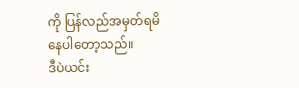ကို ပြန်လည်အမှတ်ရမိ
နေပါတော့သည်။
ဒီပဲယင်း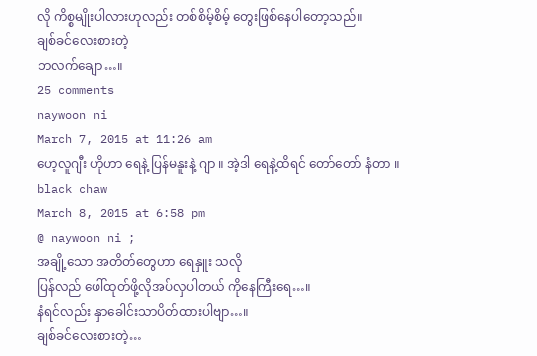လို ကိစ္စမျိုးပါလားဟုလည်း တစ်စိမ့်စိမ့် တွေးဖြစ်နေပါတော့သည်။
ချစ်ခင်လေးစားတဲ့
ဘလက်ချော…။
25 comments
naywoon ni
March 7, 2015 at 11:26 am
ဟေ့လူဂျီး ဟိုဟာ ရေနဲ့ ပြန်မနူးနဲ့ ဂျာ ။ အဲ့ဒါ ရေနဲ့ထိရင် တော်တော် နံတာ ။
black chaw
March 8, 2015 at 6:58 pm
@ naywoon ni ;
အချို့သော အတိတ်တွေဟာ ရေနှူး သလို
ပြန်လည် ဖေါ်ထုတ်ဖို့လိုအပ်လှပါတယ် ကိုနေကြီးရေ…။
နံရင်လည်း နှာခေါင်းသာပိတ်ထားပါဗျာ…။
ချစ်ခင်လေးစားတဲ့…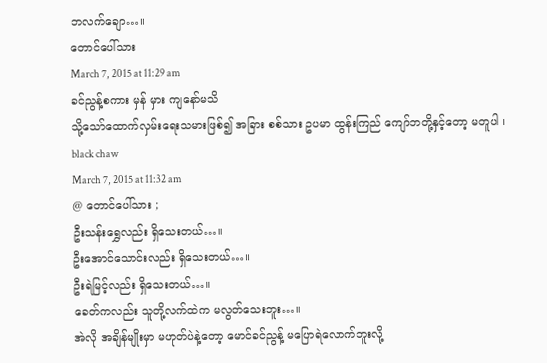ဘလက်ချော…။
တောင်ပေါ်သား
March 7, 2015 at 11:29 am
ခင်ညွန့်စကား မှန် မှား ကျနော်မသိ
သို့သော်ထောက်လှမ်းရေးသမားဖြစ်၍ အခြား စစ်သား ဥပမာ ထွန်းကြည် ကျော်ဘတို့နှင့်တော့ မတူပါ ၊
black chaw
March 7, 2015 at 11:32 am
@ တောင်ပေါ်သား ;
ဦးသန်းရွှေလည်း ရှိသေးတယ်…။
ဦးအောင်သောင်းလည်း ရှိသေးတယ်…။
ဦးရဲမြင့်လည်း ရှိသေးတယ်…။
ခေတ်ကလည်း သူတို့လက်ထဲက မလွတ်သေးဘူး…။
အဲလို အချိန်မျိုးမှာ မဟုတ်ပဲနဲ့တော့ မောင်ခင်ညွန့် မပြောရဲလောက်ဘူးလို့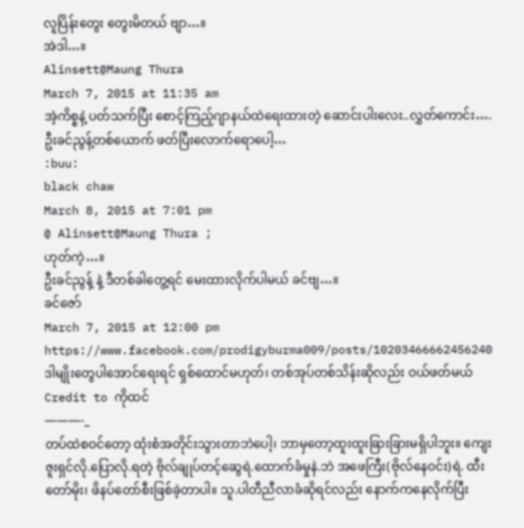လူပြိန်းတွေး တွေးမိတယ် ဗျာ…။
အဲဒါ…။
Alinsett@Maung Thura
March 7, 2015 at 11:35 am
အဲ့ကိစ္စနဲ့ ပတ်သက်ပြီး စောင့်ကြည့်ဂျာနယ်ထဲရေးထားတဲ့ ဆောင်းပါးလေး..လွှတ်ကောင်း….
ဦးခင်ညွန့်တစ်ယောက် ဖတ်ပြီးလောက်ရောပေါ့…
:buu:
black chaw
March 8, 2015 at 7:01 pm
@ Alinsett@Maung Thura ;
ဟုတ်ကဲ့…။
ဦးခင်ညွန့် နဲ့ ဒီတစ်ခါတွေ့ရင် မေးထားလိုက်ပါမယ် ခင်ဗျ…။
ခင်ဇော်
March 7, 2015 at 12:00 pm
https://www.facebook.com/prodigyburma009/posts/10203466662456240
ဒါမျိုးတွေပါအောင်ရေးရင် ရှစ်ထောင်မဟုတ်၊ တစ်အုပ်တစ်သိန်းဆိုလည်း ဝယ်ဖတ်မယ်
Credit to ကိုထင်
———-_
တပ်ထဲစဝင်တော့ ထုံးစံအတိုင်းသွားတာဘဲပေါ့၊ ဘာမှတော့ထူးထူးခြားခြားမရှိပါဘူး။ ကျေးဇူးရှင်လို.ပြောလို.ရတဲ့ ဗိုလ်ချုပ်တင့်ဆွေရဲ.ထောက်ခံမှုနဲ.ဘဲ အဖေကြီး(ဗိုလ်နေဝင်း)ရဲ. ထီးတော်မိုး၊ ဖိနပ်တော်စီးဖြစ်ခဲ့တာပါ။ သူ.ပါတီညီလာခံဆိုရင်လည်း နောက်ကနေလိုက်ပြီး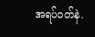အရပ်ဝတ်နဲ.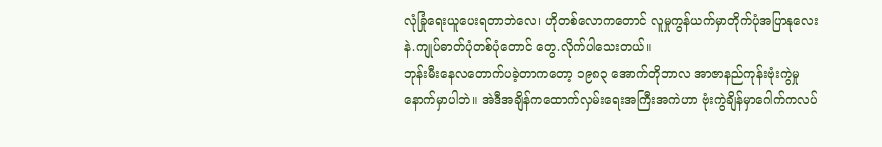လုံခြုံရေးယူပေးရတာဘဲလေ၊ ဟိုတစ်လောကတောင် လူမှုကွန်ယက်မှာတိုက်ပုံအပြာနုလေးနဲ.ကျုပ်ဓာတ်ပုံတစ်ပုံတောင် တွေ.လိုက်ပါသေးတယ်။
ဘုန်းမီးနေလတောက်ပခဲ့တာကတော့ ၁၉၈၃ အောက်တိုဘာလ အာဇာနည်ကုန်းဗုံးကွဲမှုနောက်မှာပါဘဲ။ အဲဒီအချိန်ကထောက်လှမ်းရေးအကြီးအကဲဟာ ဗုံးကွဲချိန်မှာဂေါက်ကလပ်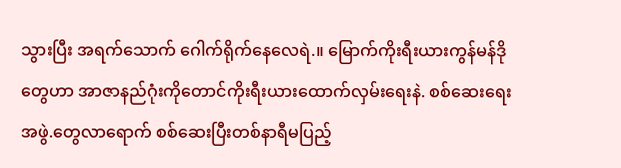သွားပြီး အရက်သောက် ဂေါက်ရိုက်နေလေရဲ.။ မြောက်ကိုးရီးယားကွန်မန်ဒိုတွေဟာ အာဇာနည်ဂုံးကိုတောင်ကိုးရီးယားထောက်လှမ်းရေးနဲ. စစ်ဆေးရေးအဖွဲ.တွေလာရောက် စစ်ဆေးပြီးတစ်နာရီမပြည့်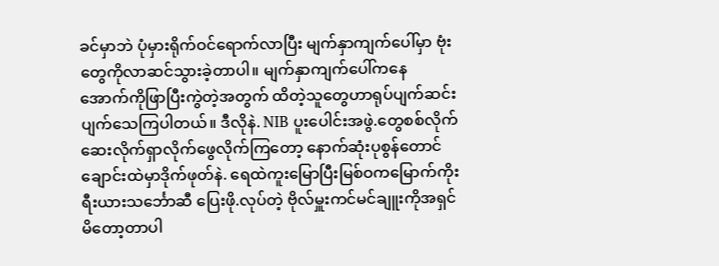ခင်မှာဘဲ ပုံမှားရိုက်ဝင်ရောက်လာပြီး မျက်နှာကျက်ပေါ်မှာ ဗုံးတွေကိုလာဆင်သွားခဲ့တာပါ။ မျက်နှာကျက်ပေါ်ကနေ အောက်ကိုဖြာပြီးကွဲတဲ့အတွက် ထိတဲ့သူတွေဟာရုပ်ပျက်ဆင်းပျက်သေကြပါတယ်။ ဒီလိုနဲ. NIB ပူးပေါင်းအဖွဲ.တွေစစ်လိုက်ဆေးလိုက်ရှာလိုက်ဖွေလိုက်ကြတော့ နောက်ဆုံးပုစွန်တောင်ချောင်းထဲမှာဒိုက်ဖုတ်နဲ. ရေထဲကူးမြောပြီးမြစ်ဝကမြောက်ကိုးရီးယားသင်္ဘောဆီ ပြေးဖို.လုပ်တဲ့ ဗိုလ်မှူးကင်မင်ချူးကိုအရှင်မိတော့တာပါ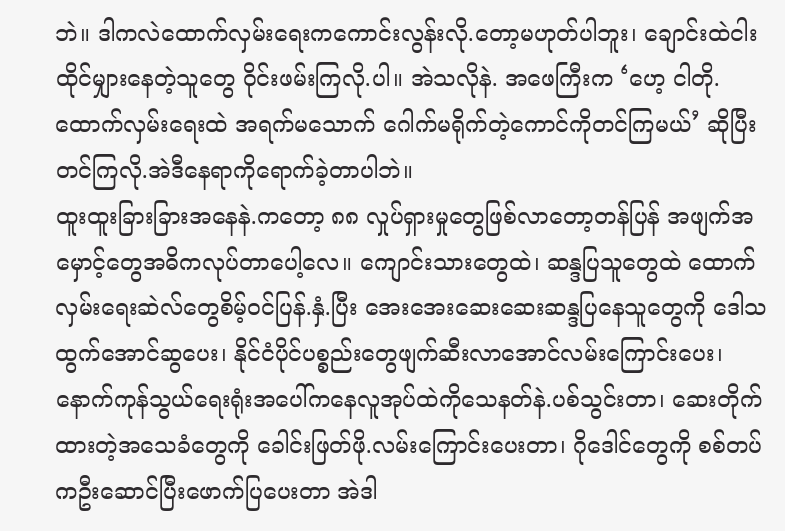ဘဲ။ ဒါကလဲထောက်လှမ်းရေးကကောင်းလွန်းလို.တော့မဟုတ်ပါဘူး၊ ချောင်းထဲငါးထိုင်မျှားနေတဲ့သူတွေ ဝိုင်းဖမ်းကြလို.ပါ။ အဲသလိုနဲ. အဖေကြီးက ‘ဟေ့ ငါတို.ထောက်လှမ်းရေးထဲ အရက်မသောက် ဂေါက်မရိုက်တဲ့ကောင်ကိုတင်ကြမယ်’ ဆိုပြီးတင်ကြလို.အဲဒီနေရာကိုရောက်ခဲ့တာပါဘဲ။
ထူးထူးခြားခြားအနေနဲ.ကတော့ ၈၈ လှုပ်ရှားမှုတွေဖြစ်လာတော့တန်ပြန် အဖျက်အမှောင့်တွေအဓိကလုပ်တာပေါ့လေ။ ကျောင်းသားတွေထဲ၊ ဆန္ဒပြသူတွေထဲ ထောက်လှမ်းရေးဆဲလ်တွေစိမ့်ဝင်ပြန်.နှံ.ပြီး အေးအေးဆေးဆေးဆန္ဒပြနေသူတွေကို ဒေါသထွက်အောင်ဆွပေး၊ နိုင်ငံပိုင်ပစ္စည်းတွေဖျက်ဆီးလာအောင်လမ်းကြောင်းပေး၊ နောက်ကုန်သွယ်ရေးရုံးအပေါ်ကနေလူအုပ်ထဲကိုသေနတ်နဲ.ပစ်သွင်းတာ၊ ဆေးတိုက်ထားတဲ့အသေခံတွေကို ခေါင်းဖြတ်ဖို.လမ်းကြောင်းပေးတာ၊ ဂိုဒေါင်တွေကို စစ်တပ်ကဦးဆောင်ပြီးဖောက်ပြပေးတာ အဲဒါ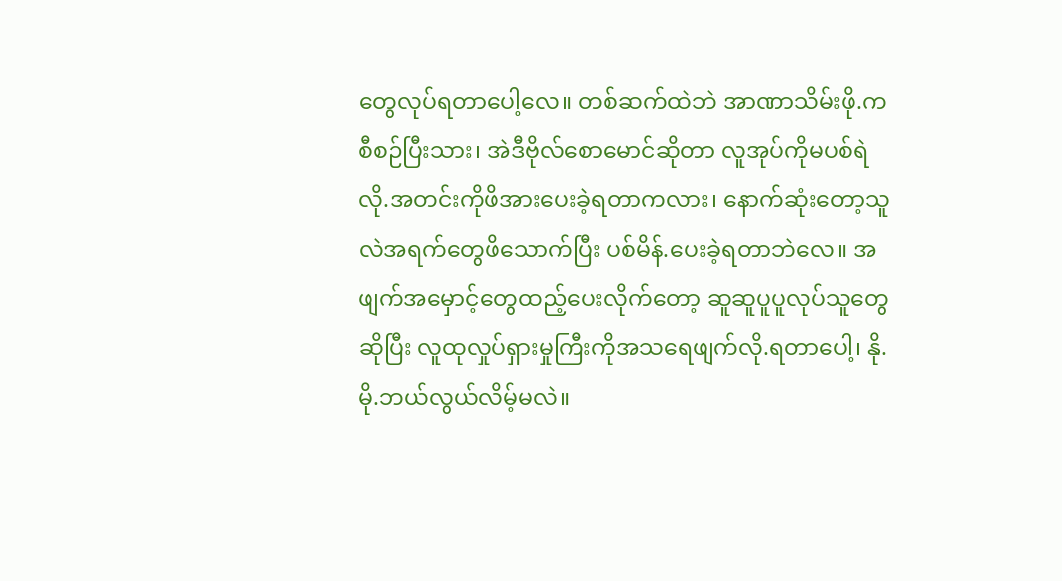တွေလုပ်ရတာပေါ့လေ။ တစ်ဆက်ထဲဘဲ အာဏာသိမ်းဖို.ကစီစဉ်ပြီးသား၊ အဲဒီဗိုလ်စောမောင်ဆိုတာ လူအုပ်ကိုမပစ်ရဲလို.အတင်းကိုဖိအားပေးခဲ့ရတာကလား၊ နောက်ဆုံးတော့သူလဲအရက်တွေဖိသောက်ပြီး ပစ်မိန်.ပေးခဲ့ရတာဘဲလေ။ အဖျက်အမှောင့်တွေထည့်ပေးလိုက်တော့ ဆူဆူပူပူလုပ်သူတွေဆိုပြီး လူထုလှုပ်ရှားမှုကြီးကိုအသရေဖျက်လို.ရတာပေါ့၊ နို.မို.ဘယ်လွယ်လိမ့်မလဲ။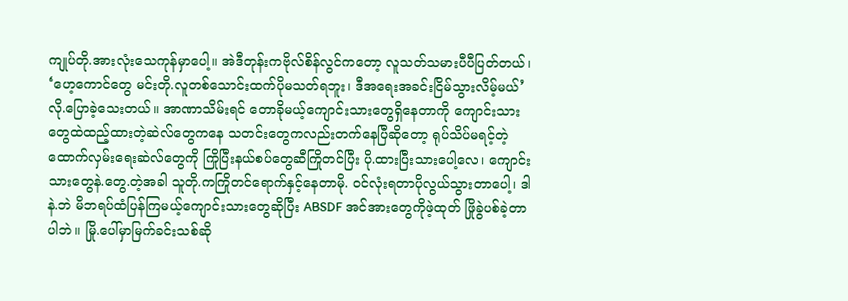ကျုပ်တို.အားလုံးသေကုန်မှာပေါ့။ အဲဒီတုန်းကဗိုလ်စိန်လွင်ကတော့ လူသတ်သမားပီပီပြတ်တယ်၊ ‘ဟေ့ကောင်တွေ မင်းတို.လူတစ်သောင်းထက်ပိုမသတ်ရဘူး၊ ဒီအရေးအခင်းငြိမ်သွားလိမ့်မယ်’ လို.ပြောခဲ့သေးတယ်။ အာဏာသိမ်းရင် တောခိုမယ့်ကျောင်းသားတွေရှိနေတာကို ကျောင်းသားတွေထဲထည့်ထားတဲ့ဆဲလ်တွေကနေ သတင်းတွေကလည်းတက်နေပြီဆိုတော့ ရုပ်သိပ်မရင့်တဲ့ထောက်လှမ်းရေးဆဲလ်တွေကို ကြိုပြီးနယ်စပ်တွေဆီကြိုတင်ပြီး ပို.ထားပြီးသားပေါ့လေ၊ ကျောင်းသားတွေနဲ.တွေ.တဲ့အခါ သူတို.ကကြိုတင်ရောက်နှင့်နေတာမို. ဝင်လုံးရတာပိုလွယ်သွားတာပေါ့၊ ဒါနဲ.ဘဲ မိဘရပ်ထံပြန်ကြမယ့်ကျောင်းသားတွေဆိုပြီး ABSDF အင်အားတွေကိုဖဲ့ထုတ် ဖြိုခွဲပစ်ခဲ့တာပါဘဲ။ မြို.ပေါ်မှာမြက်ခင်းသစ်ဆို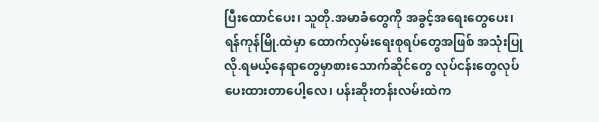ပြီးထောင်ပေး၊ သူတို.အမာခံတွေကို အခွင့်အရေးတွေပေး၊ ရန်ကုန်မြို.ထဲမှာ ထောက်လှမ်းရေးစုရပ်တွေအဖြစ် အသုံးပြုလို.ရမယ့်နေရာတွေမှာစားသောက်ဆိုင်တွေ လုပ်ငန်းတွေလုပ်ပေးထားတာပေါ့လေ၊ ပန်းဆိုးတန်းလမ်းထဲက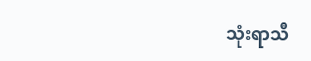သုံးရာသီ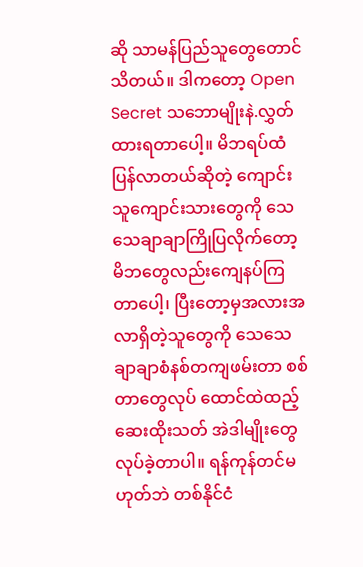ဆို သာမန်ပြည်သူတွေတောင်သိတယ်။ ဒါကတော့ Open Secret သဘောမျိုးနဲ.လွှတ်ထားရတာပေါ့။ မိဘရပ်ထံပြန်လာတယ်ဆိုတဲ့ ကျောင်းသူကျောင်းသားတွေကို သေသေချာချာကြိုပြလိုက်တော့ မိဘတွေလည်းကျေနပ်ကြတာပေါ့၊ ပြီးတော့မှအလားအလာရှိတဲ့သူတွေကို သေသေချာချာစံနစ်တကျဖမ်းတာ စစ်တာတွေလုပ် ထောင်ထဲထည့် ဆေးထိုးသတ် အဲဒါမျိုးတွေလုပ်ခဲ့တာပါ။ ရန်ကုန်တင်မဟုတ်ဘဲ တစ်နိုင်ငံ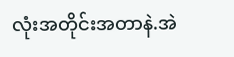လုံးအတိုင်းအတာနဲ.အဲ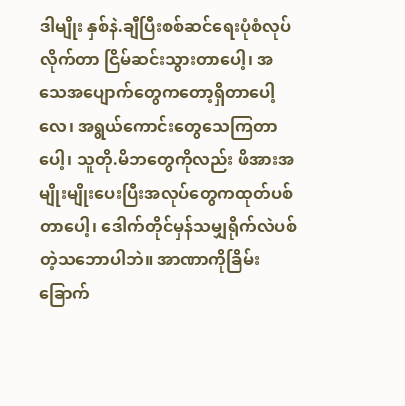ဒါမျိုး နှစ်နဲ.ချီပြီးစစ်ဆင်ရေးပုံစံလုပ်လိုက်တာ ငြိမ်ဆင်းသွားတာပေါ့၊ အသေအပျောက်တွေကတော့ရှိတာပေါ့လေ၊ အရွယ်ကောင်းတွေသေကြတာပေါ့၊ သူတို.မိဘတွေကိုလည်း ဖိအားအမျိုးမျိုးပေးပြီးအလုပ်တွေကထုတ်ပစ်တာပေါ့၊ ဒေါက်တိုင်မှန်သမျှရိုက်လဲပစ်တဲ့သဘောပါဘဲ။ အာဏာကိုခြိမ်းခြောက်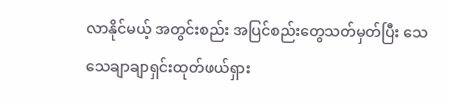လာနိုင်မယ့် အတွင်းစည်း အပြင်စည်းတွေသတ်မှတ်ပြီး သေသေချာချာရှင်းထုတ်ဖယ်ရှား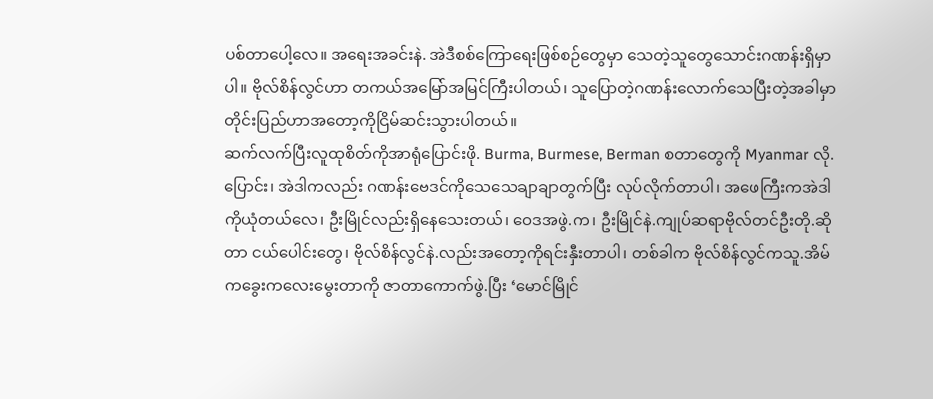ပစ်တာပေါ့လေ။ အရေးအခင်းနဲ. အဲဒီစစ်ကြောရေးဖြစ်စဉ်တွေမှာ သေတဲ့သူတွေသောင်းဂဏန်းရှိမှာပါ။ ဗိုလ်စိန်လွင်ဟာ တကယ်အမြော်အမြင်ကြီးပါတယ်၊ သူပြောတဲ့ဂဏန်းလောက်သေပြီးတဲ့အခါမှာ တိုင်းပြည်ဟာအတော့ကိုငြိမ်ဆင်းသွားပါတယ်။
ဆက်လက်ပြီးလူထုစိတ်ကိုအာရုံပြောင်းဖို. Burma, Burmese, Berman စတာတွေကို Myanmar လို.ပြောင်း၊ အဲဒါကလည်း ဂဏန်းဗေဒင်ကိုသေသေချာချာတွက်ပြီး လုပ်လိုက်တာပါ၊ အဖေကြီးကအဲဒါကိုယုံတယ်လေ၊ ဦးမြိုင်လည်းရှိနေသေးတယ်၊ ဝေဒအဖွဲ.က၊ ဦးမြိုင်နဲ.ကျုပ်ဆရာဗိုလ်တင်ဦးတို.ဆိုတာ ငယ်ပေါင်းတွေ၊ ဗိုလ်စိန်လွင်နဲ.လည်းအတော့ကိုရင်းနှီးတာပါ၊ တစ်ခါက ဗိုလ်စိန်လွင်ကသူ.အိမ်ကခွေးကလေးမွေးတာကို ဇာတာကောက်ဖွဲ.ပြီး ‘မောင်မြိုင်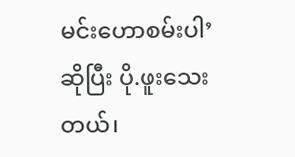မင်းဟောစမ်းပါ’ ဆိုပြီး ပို.ဖူးသေးတယ်၊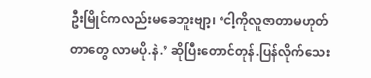ဦးမြိုင်ကလည်းမခေဘူးဗျာ့၊ ‘ငါ့ကိုလူဇာတာမဟုတ်တာတွေ လာမပို.နဲ.’ ဆိုပြီးတောင်တုန်.ပြန်လိုက်သေး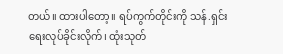တယ်။ ထားပါတော့။ ရပ်ကွက်တိုင်းကို သန်.ရှင်းရေးလုပ်ခိုင်းလိုက်၊ ထုံးသုတ်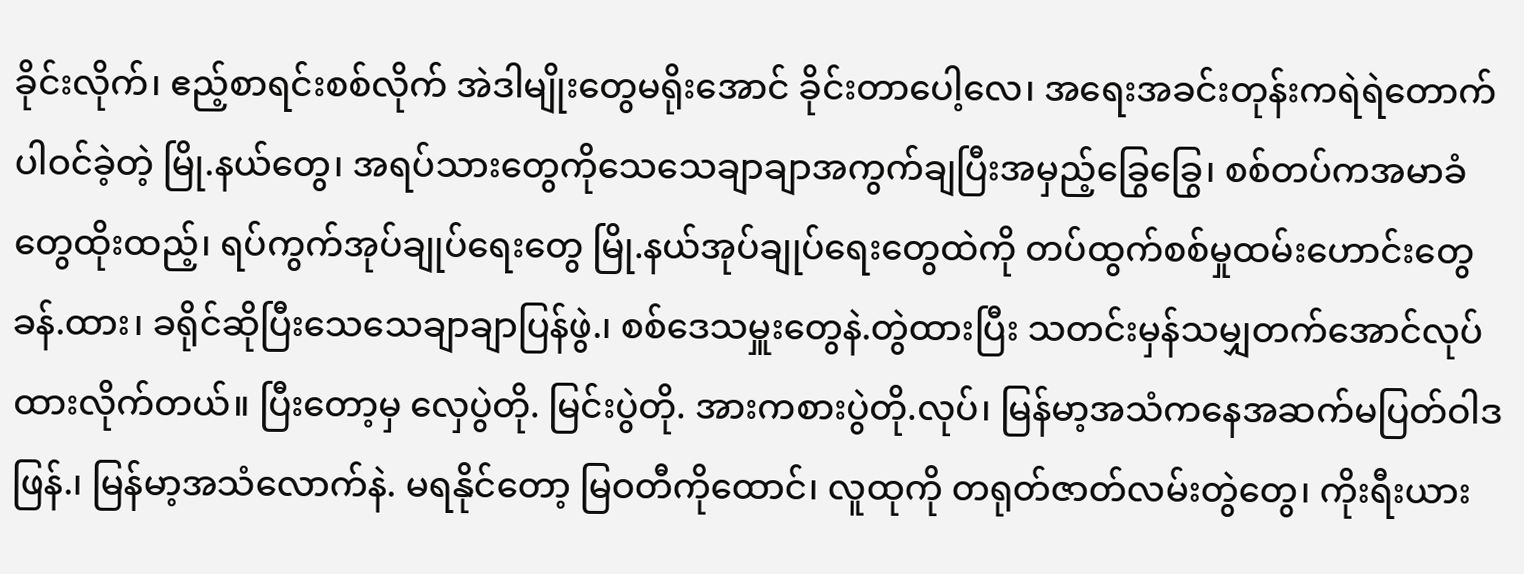ခိုင်းလိုက်၊ ဧည့်စာရင်းစစ်လိုက် အဲဒါမျိုးတွေမရိုးအောင် ခိုင်းတာပေါ့လေ၊ အရေးအခင်းတုန်းကရဲရဲတောက်ပါဝင်ခဲ့တဲ့ မြို.နယ်တွေ၊ အရပ်သားတွေကိုသေသေချာချာအကွက်ချပြီးအမှည့်ခြွေခြွေ၊ စစ်တပ်ကအမာခံတွေထိုးထည့်၊ ရပ်ကွက်အုပ်ချုပ်ရေးတွေ မြို.နယ်အုပ်ချုပ်ရေးတွေထဲကို တပ်ထွက်စစ်မှုထမ်းဟောင်းတွေခန်.ထား၊ ခရိုင်ဆိုပြီးသေသေချာချာပြန်ဖွဲ.၊ စစ်ဒေသမှူးတွေနဲ.တွဲထားပြီး သတင်းမှန်သမျှတက်အောင်လုပ်ထားလိုက်တယ်။ ပြီးတော့မှ လှေပွဲတို. မြင်းပွဲတို. အားကစားပွဲတို.လုပ်၊ မြန်မာ့အသံကနေအဆက်မပြတ်ဝါဒဖြန်.၊ မြန်မာ့အသံလောက်နဲ. မရနိုင်တော့ မြဝတီကိုထောင်၊ လူထုကို တရုတ်ဇာတ်လမ်းတွဲတွေ၊ ကိုးရီးယား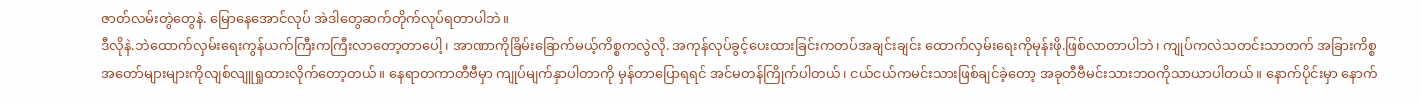ဇာတ်လမ်းတွဲတွေနဲ. မြောနေအောင်လုပ် အဲဒါတွေဆက်တိုက်လုပ်ရတာပါဘဲ။
ဒီလိုနဲ.ဘဲထောက်လှမ်းရေးကွန်ယက်ကြီးကကြီးလာတော့တာပေါ့၊ အာဏာကိုခြိမ်းခြောက်မယ့်ကိစ္စကလွဲလို. အကုန်လုပ်ခွင့်ပေးထားခြင်းကတပ်အချင်းချင်း ထောက်လှမ်းရေးကိုမုန်းဖို.ဖြစ်လာတာပါဘဲ၊ ကျုပ်ကလဲသတင်းသာတက် အခြားကိစ္စအတော်များများကိုလျစ်လျူရှုထားလိုက်တော့တယ်။ နေရာတကာတီဗီမှာ ကျုပ်မျက်နှာပါတာကို မှန်တာပြောရရင် အင်မတန်ကြိုက်ပါတယ်၊ ငယ်ငယ်ကမင်းသားဖြစ်ချင်ခဲ့တော့ အခုတီဗီမင်းသားဘဝကိုသာယာပါတယ်။ နောက်ပိုင်းမှာ နောက်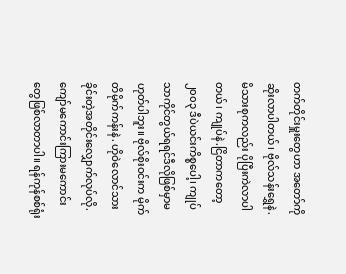တက်တိုင်းမှူးတွေဟာ အတော်ကိုဆိုးလာပါတယ်၊ ဗိုလ်သန်းရွှေနဲ.မိသားစုကလည်း ပိုပြီးကဲလာပါတယ်၊ ကျုပ်နဲ.ငြိတာကတော့ ၂၀၀၃ ဒီပဲယင်းကိစ္စပေါ့၊ ကျုပ်သာကိုင်တွယ်ရရင်ဒီလိုဖြစ်မှာမဟုတ်ပါဘူး။ ဗိုလ်စိုးဝင်းက မိုက်တိမိုက်ကန်းနဲ. ဟိုဝဲလောင်သားခိုင်းတဲ့အတိုင်းလျှောက်လုပ်လို. ကျော်မကောင်းကြားမကောင်းတွေဖြစ်လာတာပါ။ ရန်ကုန်စစ်ရုံး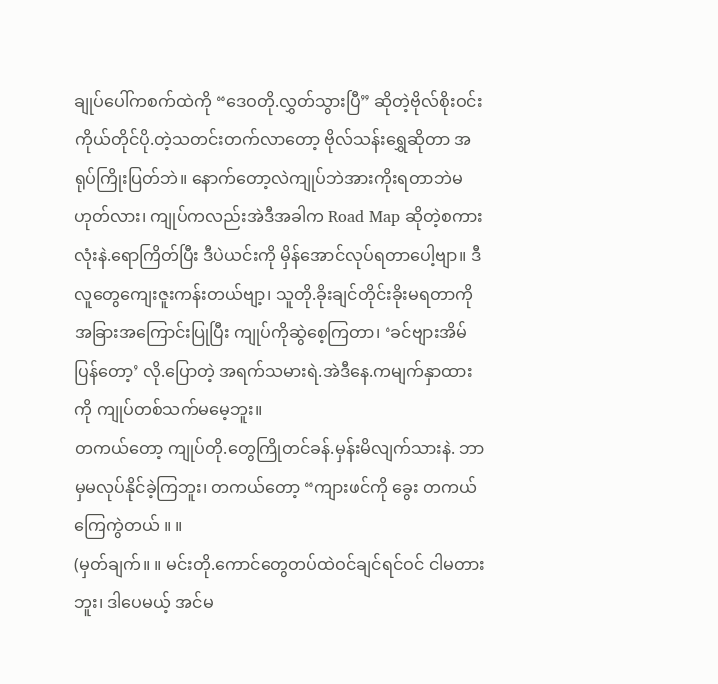ချုပ်ပေါ်ကစက်ထဲကို “ဒေဝတို.လွှတ်သွားပြီ” ဆိုတဲ့ဗိုလ်စိုးဝင်းကိုယ်တိုင်ပို.တဲ့သတင်းတက်လာတော့ ဗိုလ်သန်းရွှေဆိုတာ အရုပ်ကြိုးပြတ်ဘဲ။ နောက်တော့လဲကျုပ်ဘဲအားကိုးရတာဘဲမဟုတ်လား၊ ကျုပ်ကလည်းအဲဒီအခါက Road Map ဆိုတဲ့စကားလုံးနဲ.ရောကြိတ်ပြီး ဒီပဲယင်းကို မှိန်အောင်လုပ်ရတာပေါ့ဗျာ။ ဒီလူတွေကျေးဇူးကန်းတယ်ဗျာ့၊ သူတို.ခိုးချင်တိုင်းခိုးမရတာကို အခြားအကြောင်းပြုပြီး ကျုပ်ကိုဆွဲစေ့ကြတာ၊ ‘ခင်ဗျားအိမ်ပြန်တော့’ လို.ပြောတဲ့ အရက်သမားရဲ.အဲဒီနေ.ကမျက်နှာထားကို ကျုပ်တစ်သက်မမေ့ဘူး။
တကယ်တော့ ကျုပ်တို.တွေကြိုတင်ခန်.မှန်းမိလျက်သားနဲ. ဘာမှမလုပ်နိုင်ခဲ့ကြဘူး၊ တကယ်တော့ “ကျားဖင်ကို ခွေး တကယ်ကြေကွဲတယ် ။ ။
(မှတ်ချက်။ ။ မင်းတို.ကောင်တွေတပ်ထဲဝင်ချင်ရင်ဝင် ငါမတားဘူး၊ ဒါပေမယ့် အင်မ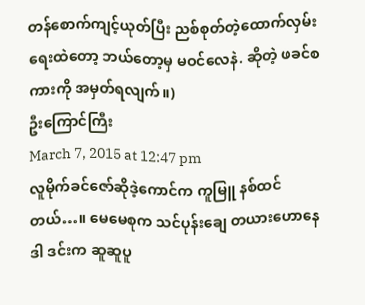တန်စောက်ကျင့်ယုတ်ပြီး ညစ်စုတ်တဲ့ထောက်လှမ်းရေးထဲတော့ ဘယ်တော့မှ မဝင်လေနဲ. ဆိုတဲ့ ဖခင်စကားကို အမှတ်ရလျက်။)
ဦးကြောင်ကြီး
March 7, 2015 at 12:47 pm
လူမိုက်ခင်ဇော်ဆိုဒဲ့ကောင်က ကူမြူ နစ်ထင်တယ်…။ မေမေစုက သင်ပုန်းချေ တယားဟောနေဒါ ဒင်းက ဆူဆူပူ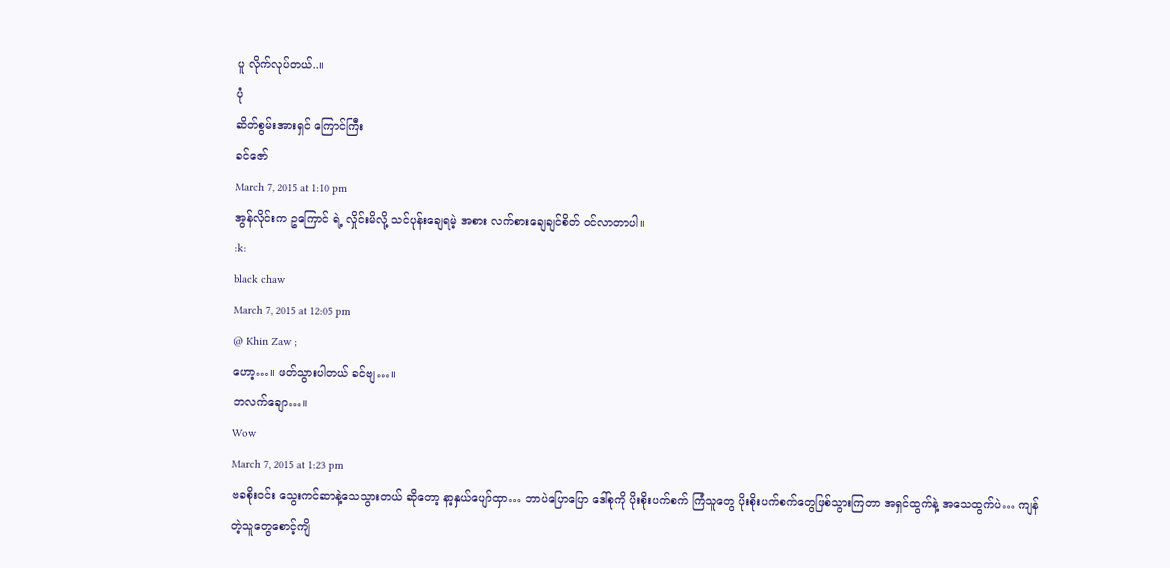ပူ လိုက်လုပ်တယ်..။
ပုံ
ဆိတ်စွမ်းအားရှင် ကြောင်ကြီး
ခင်ဇော်
March 7, 2015 at 1:10 pm
အွန်လိုင်းက ဥကြောင် ရဲ့ လှိုင်းမိလို့ သင်ပုန်းချေရမဲ့ အစား လက်စားချေချင်စိတ် ဝင်လာတာပါ။
:k:
black chaw
March 7, 2015 at 12:05 pm
@ Khin Zaw ;
ဟော့…။ ဖတ်သွားပါတယ် ခင်ဗျ…။
ဘလက်ချော…။
Wow
March 7, 2015 at 1:23 pm
ဗခစိုးဝင်း သွေးကင်ဆာနဲ့သေသွားတယ် ဆိုတော့ နာ့နှယ်ပျော်ထှာ… ဘာပဲပြောပြော ဒေါ်စုကို ပိုးစိုးပက်စက် ကြံသူတွေ ပိုးစိုးပက်စက်တွေဖြစ်သွားကြတာ အရှင်ထွက်နဲ့ အသေထွက်ပဲ… ကျန်တဲ့သူတွေစောင့်ကျိ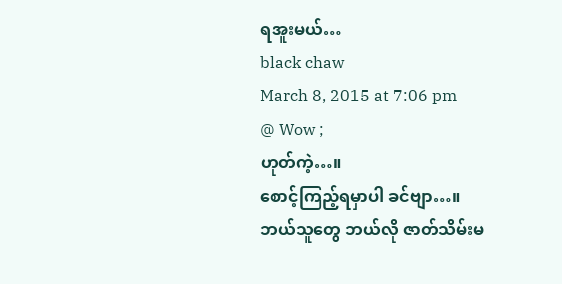ရအူးမယ်…
black chaw
March 8, 2015 at 7:06 pm
@ Wow ;
ဟုတ်ကဲ့…။
စောင့်ကြည့်ရမှာပါ ခင်ဗျာ…။
ဘယ်သူတွေ ဘယ်လို ဇာတ်သိမ်းမ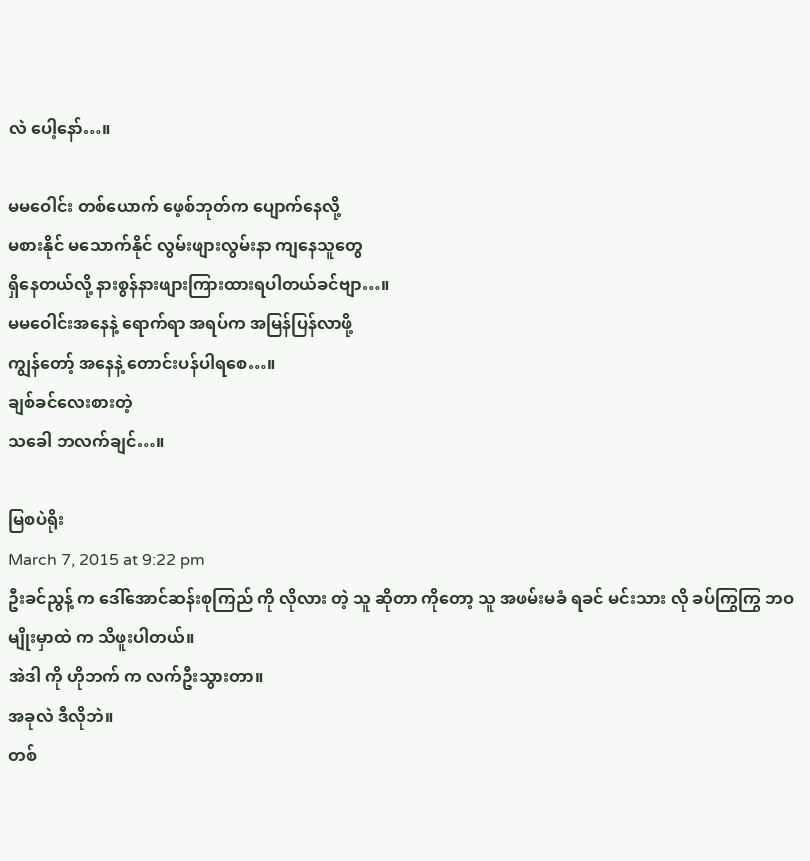လဲ ပေါ့နော်…။

မမဝေါင်း တစ်ယောက် ဖေ့စ်ဘုတ်က ပျောက်နေလို့
မစားနိုင် မသောက်နိုင် လွမ်းဖျားလွမ်းနာ ကျနေသူတွေ
ရှိနေတယ်လို့ နားစွန်နားဖျားကြားထားရပါတယ်ခင်ဗျာ…။
မမဝေါင်းအနေနဲ့ ရောက်ရာ အရပ်က အမြန်ပြန်လာဖို့
ကျွန်တော့် အနေနဲ့ တောင်းပန်ပါရစေ…။
ချစ်ခင်လေးစားတဲ့
သခေါ ဘလက်ချင်…။

မြစပဲရိုး
March 7, 2015 at 9:22 pm
ဦးခင်ညွန့် က ဒေါ်အောင်ဆန်းစုကြည် ကို လိုလား တဲ့ သူ ဆိုတာ ကိုတော့ သူ အဖမ်းမခံ ရခင် မင်းသား လို ခပ်ကြွကြွ ဘဝ မျိုးမှာထဲ က သိဖူးပါတယ်။
အဲဒါ ကို ဟိုဘက် က လက်ဦးသွားတာ။
အခုလဲ ဒီလိုဘဲ။
တစ်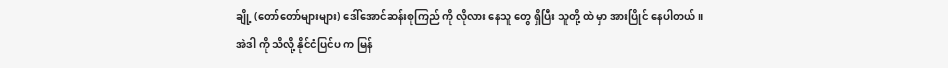ချို့ (တော်တော်များများ) ဒေါ်အောင်ဆန်းစုကြည် ကို လိုလား နေသူ တွေ ရှိပြီး သူတို့ ထဲ မှာ အားပြိုင် နေပါတယ်။
အဲဒါ ကို သိလို့ နိုင်ငံပြင်ပ က မြန်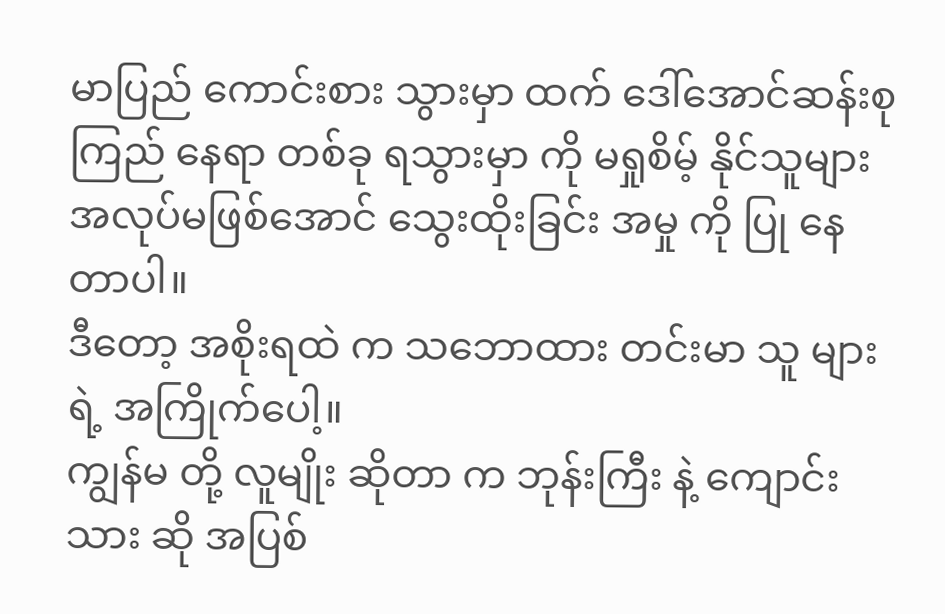မာပြည် ကောင်းစား သွားမှာ ထက် ဒေါ်အောင်ဆန်းစုကြည် နေရာ တစ်ခု ရသွားမှာ ကို မရှုစိမ့် နိုင်သူများ အလုပ်မဖြစ်အောင် သွေးထိုးခြင်း အမှု ကို ပြု နေတာပါ။
ဒီတော့ အစိုးရထဲ က သဘောထား တင်းမာ သူ များ ရဲ့ အကြိုက်ပေါ့။
ကျွန်မ တို့ လူမျိုး ဆိုတာ က ဘုန်းကြီး နဲ့ ကျောင်းသား ဆို အပြစ်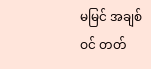မမြင် အချစ်ဝင် တတ်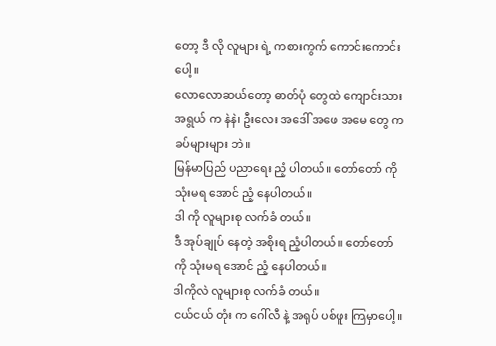တော့ ဒီ လို လူများ ရဲ့ ကစားကွက် ကောင်းကောင်း ပေါ့။
လောလောဆယ်တော့ ဓာတ်ပုံ တွေထဲ ကျောင်းသား အရွယ် က နဲနဲ၊ ဦးလေး အဒေါ် အဖေ အမေ တွေ က ခပ်များများ ဘဲ။
မြန်မာပြည် ပညာရေး ညံ့ ပါတယ်။ တော်တော် ကို သုံးမရ အောင် ညံ့ နေပါတယ်။
ဒါ ကို လူများစု လက်ခံ တယ်။
ဒီ အုပ်ချုပ် နေတဲ့ အစိုးရ ညံ့ပါတယ်။ တော်တော် ကို သုံးမရ အောင် ညံ့ နေပါတယ်။
ဒါကိုလဲ လူများစု လက်ခံ တယ်။
ငယ်ငယ် တုံး က ဂေါ်လီ နဲ့ အရုပ် ပစ်ဖူး ကြမှာပေါ့။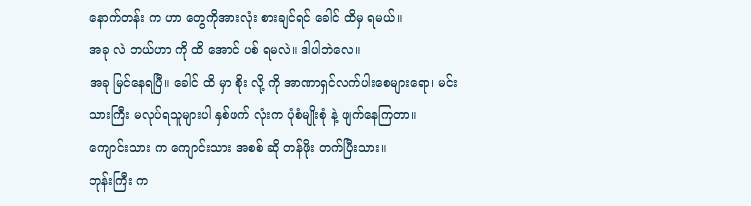နောက်တန်း က ဟာ တွေကိုအားလုံး စားချင်ရင် ခေါင် ထိမှ ရမယ်။
အခု လဲ ဘယ်ဟာ ကို ထိ အောင် ပစ် ရမလဲ။ ဒါပါဘဲလေ။
အခု မြင်နေရပြီ။ ခေါင် ထိ မှာ စိုး လို့ ကို အာဏာရှင်လက်ပါးစေများရော၊ မင်းသားကြီး မလုပ်ရသူများပါ နှစ်ဖက် လုံးက ပုံစံမျိုးစုံ နဲ့ ဖျက်နေကြတာ။
ကျောင်းသား က ကျောင်းသား အစစ် ဆို တန်ဖိုး တက်ပြီးသား။
ဘုန်းကြီး က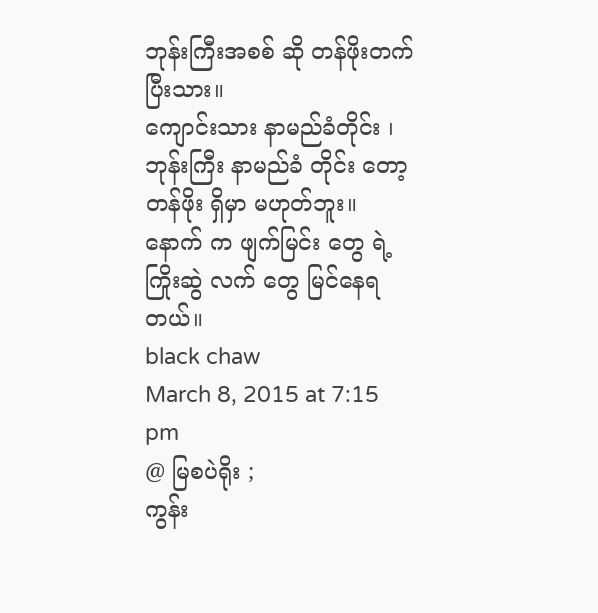ဘုန်းကြီးအစစ် ဆို တန်ဖိုးတက်ပြီးသား။
ကျောင်းသား နာမည်ခံတိုင်း ၊ ဘုန်းကြီး နာမည်ခံ တိုင်း တော့ တန်ဖိုး ရှိမှာ မဟုတ်ဘူး။
နောက် က ဖျက်မြင်း တွေ ရဲ့ ကြိုးဆွဲ လက် တွေ မြင်နေရတယ်။
black chaw
March 8, 2015 at 7:15 pm
@ မြစပဲရိုး ;
ကွန်း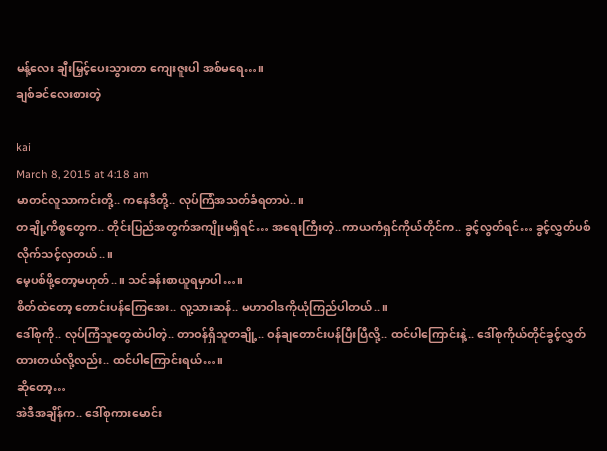မန့်လေး ချီးမြှင့်ပေးသွားတာ ကျေးဇူးပါ အစ်မရေ…။
ချစ်ခင်လေးစားတဲ့

kai
March 8, 2015 at 4:18 am
မာတင်လူသာကင်းတို့.. ကနေဒီတို့.. လုပ်ကြံအသတ်ခံရတာပဲ..။
တချို့ကိစ္စတွေက.. တိုင်းပြည်အတွက်အကျိုးမရှိရင်… အရေးကြီးတဲ့..ကာယကံရှင်ကိုယ်တိုင်က.. ခွင့်လွတ်ရင်… ခွင့်လွှတ်ပစ်လိုက်သင့်လှတယ်..။
မေ့ပစ်ဖို့တော့မဟုတ်..။ သင်ခန်းစာယူရမှာပါ…။
စိတ်ထဲတော့ တောင်းပန်ကြေအေး.. လူ့သားဆန်.. မဟာဝါဒကိုယုံကြည်ပါတယ်..။
ဒေါ်စုကို.. လုပ်ကြံသူတွေထဲပါတဲ့.. တာဝန်ရှိသူတချို့.. ဝန်ချတောင်းပန်ပြီးပြီလို့.. ထင်ပါကြောင်းနဲ့.. ဒေါ်စုကိုယ်တိုင်ခွင့်လွှတ်ထားတယ်လို့လည်း.. ထင်ပါကြောင်းရယ်…။
ဆိုတော့…
အဲဒီအချိန်က.. ဒေါ်စုကားမောင်း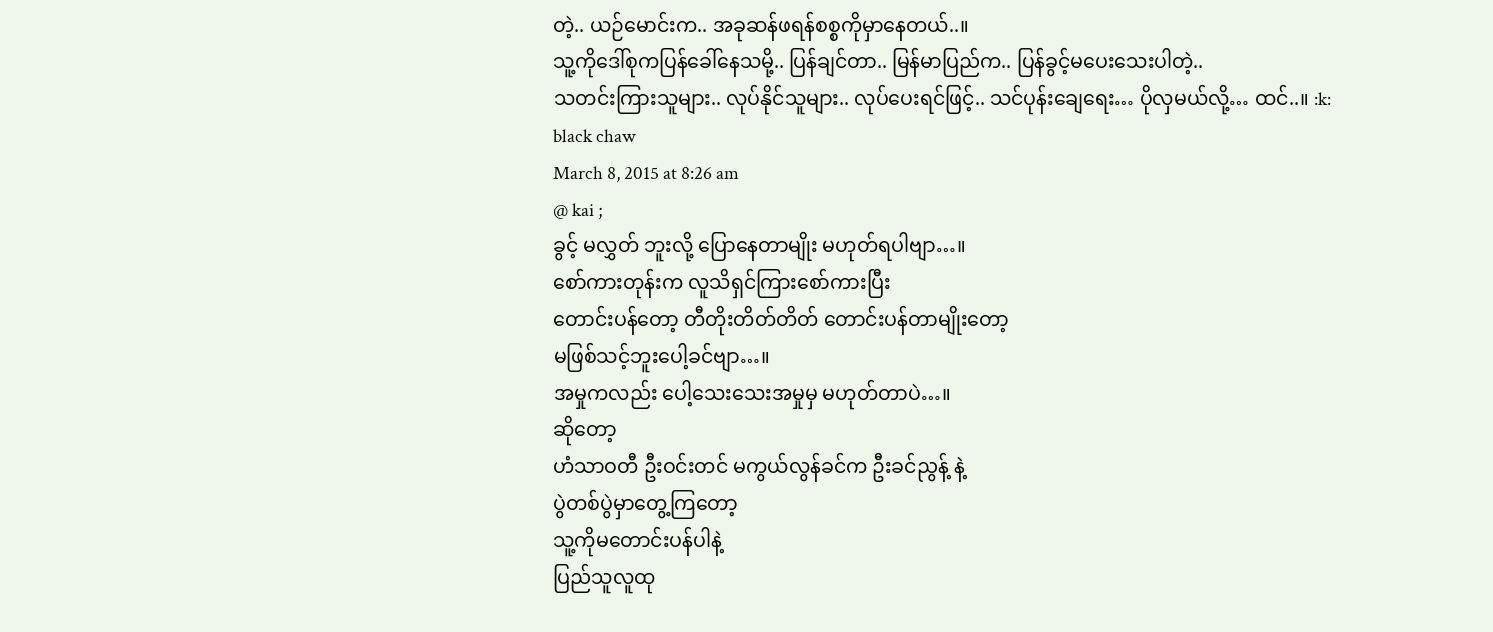တဲ့.. ယဉ်မောင်းက.. အခုဆန်ဖရန်စစ္စကိုမှာနေတယ်..။
သူ့ကိုဒေါ်စုကပြန်ခေါ်နေသမို့.. ပြန်ချင်တာ.. မြန်မာပြည်က.. ပြန်ခွင့်မပေးသေးပါတဲ့..
သတင်းကြားသူများ.. လုပ်နိုင်သူများ.. လုပ်ပေးရင်ဖြင့်.. သင်ပုန်းချေရေး… ပိုလှမယ်လို့… ထင်..။ :k:
black chaw
March 8, 2015 at 8:26 am
@ kai ;
ခွင့် မလွှတ် ဘူးလို့ ပြောနေတာမျိုး မဟုတ်ရပါဗျာ…။
စော်ကားတုန်းက လူသိရှင်ကြားစော်ကားပြီး
တောင်းပန်တော့ တီတိုးတိတ်တိတ် တောင်းပန်တာမျိုးတော့
မဖြစ်သင့်ဘူးပေါ့ခင်ဗျာ…။
အမှုကလည်း ပေါ့သေးသေးအမှုမှ မဟုတ်တာပဲ…။
ဆိုတော့
ဟံသာဝတီ ဦးဝင်းတင် မကွယ်လွန်ခင်က ဦးခင်ညွန့် နဲ့
ပွဲတစ်ပွဲမှာတွေ့ကြတော့
သူ့ကိုမတောင်းပန်ပါနဲ့
ပြည်သူလူထု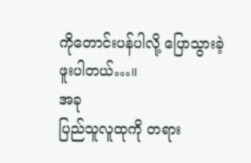ကိုတောင်းပန်ပါလို့ ပြောသွားခဲ့ဖူးပါတယ်…။
အခု
ပြည်သူလူထုကို တရား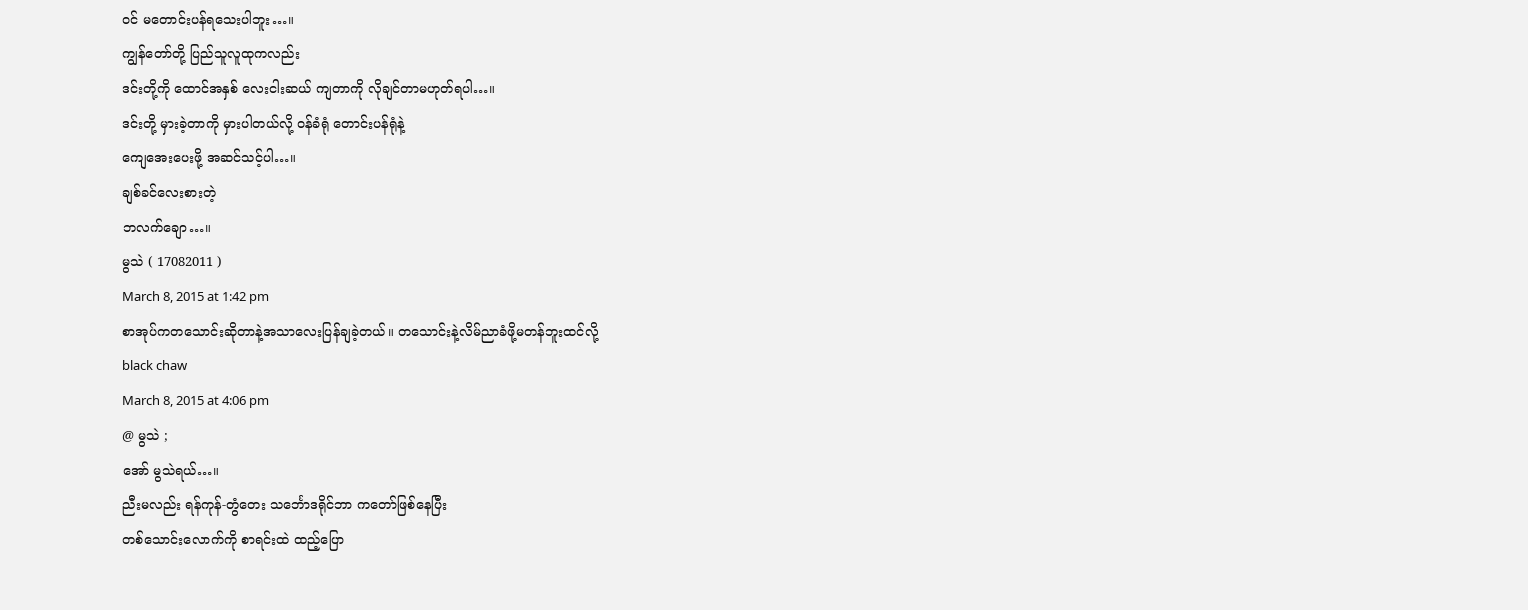ဝင် မတောင်းပန်ရသေးပါဘူး…။
ကျွန်တော်တို့ ပြည်သူလူထုကလည်း
ဒင်းတို့ကို ထောင်အနှစ် လေးငါးဆယ် ကျတာကို လိုချင်တာမဟုတ်ရပါ…။
ဒင်းတို့ မှားခဲ့တာကို မှားပါတယ်လို့ ဝန်ခံရုံ တောင်းပန်ရုံနဲ့
ကျေအေးပေးဖို့ အဆင်သင့်ပါ…။
ချစ်ခင်လေးစားတဲ့
ဘလက်ချော…။
မွသဲ ( 17082011 )
March 8, 2015 at 1:42 pm
စာအုပ်ကတသောင်းဆိုတာနဲ့အသာလေးပြန်ချခဲ့တယ်။ တသောင်းနဲ့လိမ်ညာခံဖို့မတန်ဘူးထင်လို့
black chaw
March 8, 2015 at 4:06 pm
@ မွသဲ ;
အော် မွသဲရယ်…။
ညီးမလည်း ရန်ကုန်-တွံတေး သင်္ဘောဒရိုင်ဘာ ကတော်ဖြစ်နေပြီး
တစ်သောင်းလောက်ကို စာရင်းထဲ ထည့်ပြော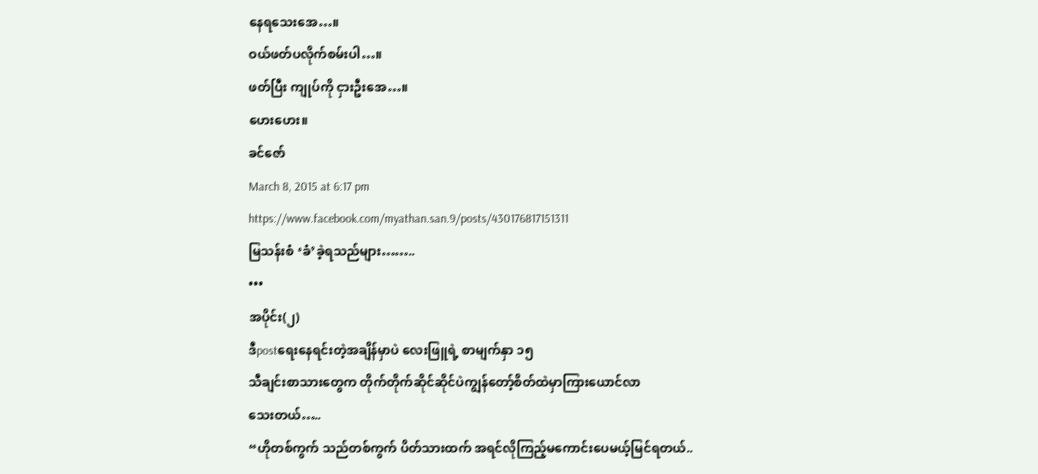နေရသေးအေ…။
ဝယ်ဖတ်ပလိုက်စမ်းပါ…။
ဖတ်ပြီး ကျုပ်ကို ငှားဦးအေ…။
ဟေးဟေး။
ခင်ဇော်
March 8, 2015 at 6:17 pm
https://www.facebook.com/myathan.san.9/posts/430176817151311
မြသန်းစံ ‘ခံ’ခဲ့ရသည်များ……..
•••
အပိုင်း(၂)
ဒီpostရေးနေရင်းတဲ့အချိန်မှာပဲ လေးဖြူရဲ့ စာမျက်နှာ ၁၅
သီချင်းစာသားတွေက တိုက်တိုက်ဆိုင်ဆိုင်ပဲကျွန်တော့်စိတ်ထဲမှာကြားယောင်လာ
သေးတယ်…..
“ဟိုတစ်ကွက် သည်တစ်ကွက် ပိတ်သားထက် အရင်လိုကြည့်မကောင်းပေမယ့်မြင်ရတယ်..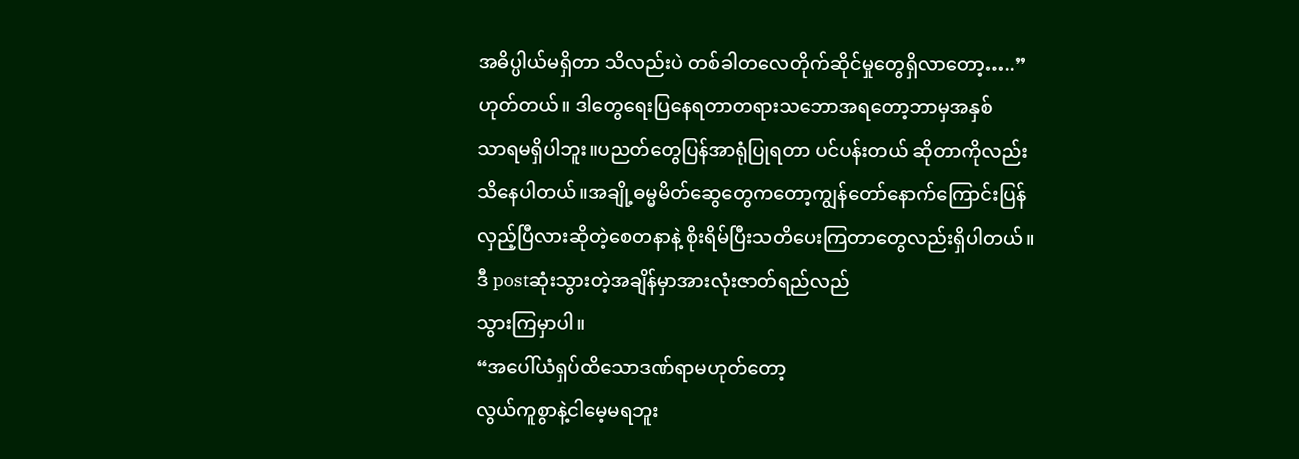အဓိပ္ပါယ်မရှိတာ သိလည်းပဲ တစ်ခါတလေတိုက်ဆိုင်မှုတွေရှိလာတော့…..”
ဟုတ်တယ်။ ဒါတွေရေးပြနေရတာတရားသဘောအရတော့ဘာမှအနှစ်
သာရမရှိပါဘူး။ပညတ်တွေပြန်အာရုံပြုရတာ ပင်ပန်းတယ် ဆိုတာကိုလည်းသိနေပါတယ်။အချို့ဓမ္မမိတ်ဆွေတွေကတော့ကျွန်တော်နောက်ကြောင်းပြန်လှည့်ပြီလားဆိုတဲ့စေတနာနဲ့ စိုးရိမ်ပြီးသတိပေးကြတာတွေလည်းရှိပါတယ်။
ဒီ postဆုံးသွားတဲ့အချိန်မှာအားလုံးဇာတ်ရည်လည်
သွားကြမှာပါ။
“အပေါ်ယံရှပ်ထိသောဒဏ်ရာမဟုတ်တော့
လွယ်ကူစွာနဲ့ငါမေ့မရဘူး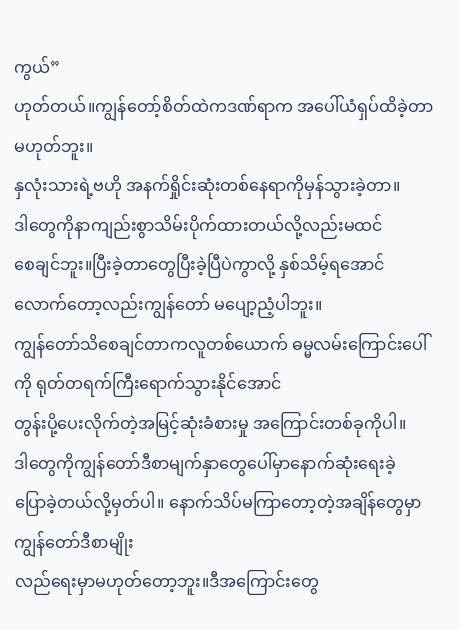ကွယ်”
ဟုတ်တယ်။ကျွန်တော့်စိတ်ထဲကဒဏ်ရာက အပေါ်ယံရှပ်ထိခဲ့တာမဟုတ်ဘူး။
နှလုံးသားရဲ့ဗဟို အနက်ရှိုင်းဆုံးတစ်နေရာကိုမှန်သွားခဲ့တာ။
ဒါတွေကိုနာကျည်းစွာသိမ်းပိုက်ထားတယ်လို့လည်းမထင်
စေချင်ဘူး။ပြီးခဲ့တာတွေပြီးခဲ့ပြီပဲကွာလို့ နှစ်သိမ့်ရအောင်လောက်တော့လည်းကျွန်တော် မပျော့ညံ့ပါဘူး။
ကျွန်တော်သိစေချင်တာကလူတစ်ယောက် ဓမ္မလမ်းကြောင်းပေါ်ကို ရုတ်တရက်ကြီးရောက်သွားနိုင်အောင်
တွန်းပို့ပေးလိုက်တဲ့အမြင့်ဆုံးခံစားမှု အကြောင်းတစ်ခုကိုပါ။
ဒါတွေကိုကျွန်တော်ဒီစာမျက်နှာတွေပေါ်မှာနောက်ဆုံးရေးခဲ့
ပြောခဲ့တယ်လို့မှတ်ပါ။ နောက်သိပ်မကြာတော့တဲ့အချိန်တွေမှာကျွန်တော်ဒီစာမျိုး
လည်ရေးမှာမဟုတ်တော့ဘူး။ဒီအကြောင်းတွေ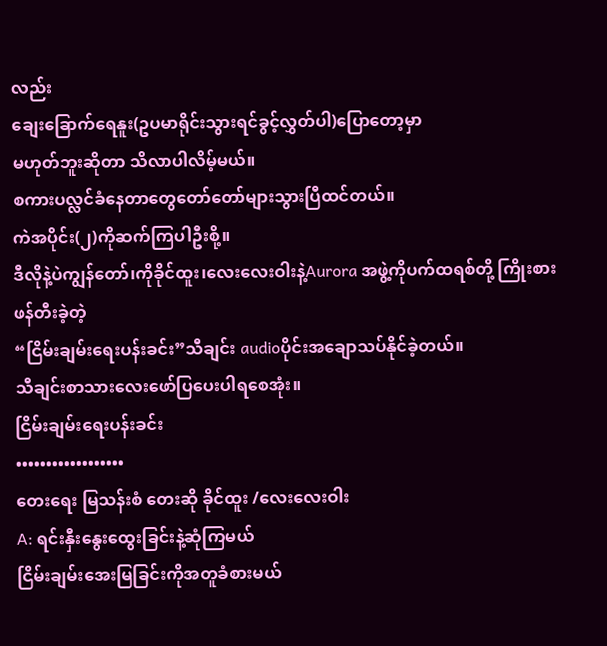လည်း
ချေးခြောက်ရေနူး(ဥပမာရိုင်းသွားရင်ခွင့်လွှတ်ပါ)ပြောတော့မှာ
မဟုတ်ဘူးဆိုတာ သိလာပါလိမ့်မယ်။
စကားပလ္လင်ခံနေတာတွေတော်တော်များသွားပြီထင်တယ်။
ကဲအပိုင်း(၂)ကိုဆက်ကြပါဦးစို့။
ဒီလိုနဲ့ပဲကျွန်တော်၊ကိုခိုင်ထူး၊လေးလေးဝါးနဲ့Aurora အဖွဲ့ကိုပက်ထရစ်တို့ ကြိုးစားဖန်တီးခဲ့တဲ့
“ငြိမ်းချမ်းရေးပန်းခင်း”သီချင်း audioပိုင်းအချောသပ်နိုင်ခဲ့တယ်။
သီချင်းစာသားလေးဖော်ပြပေးပါရစေအုံး။
ငြိမ်းချမ်းရေးပန်းခင်း
••••••••••••••••••
တေးရေး မြသန်းစံ တေးဆို ခိုင်ထူး /လေးလေးဝါး
A: ရင်းနှီးနွေးထွေးခြင်းနဲ့ဆုံကြမယ်
ငြိမ်းချမ်းအေးမြခြင်းကိုအတူခံစားမယ်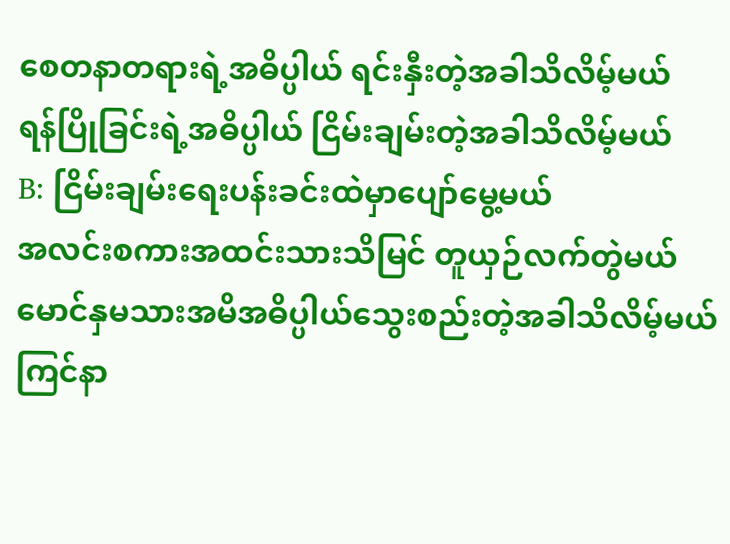စေတနာတရားရဲ့အဓိပ္ပါယ် ရင်းနှီးတဲ့အခါသိလိမ့်မယ်
ရန်ပြိုခြင်းရဲ့အဓိပ္ပါယ် ငြိမ်းချမ်းတဲ့အခါသိလိမ့်မယ်
B: ငြိမ်းချမ်းရေးပန်းခင်းထဲမှာပျော်မွေ့မယ်
အလင်းစကားအထင်းသားသိမြင် တူယှဉ်လက်တွဲမယ်
မောင်နှမသားအမိအဓိပ္ပါယ်သွေးစည်းတဲ့အခါသိလိမ့်မယ်
ကြင်နာ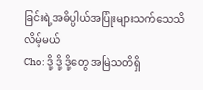ခြင်းရဲ့အဓိပ္ပါယ်အပြုံးများသက်သေသိလိမ့်မယ်
Cho: ဒို့ ဒို့ ဒို့တွေ အမြဲသတိရှိ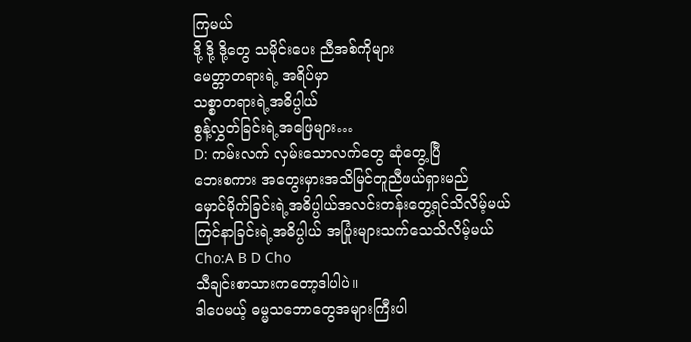ကြမယ်
ဒို့ ဒို့ ဒို့တွေ သမိုင်းပေး ညီအစ်ကိုများ
မေတ္တာတရားရဲ့ အရိပ်မှာ
သစ္စာတရားရဲ့အဓိပ္ပါယ်
စွန့်လွှတ်ခြင်းရဲ့အဖြေများ…
D: ကမ်းလက် လှမ်းသောလက်တွေ ဆုံတွေ့ပြီ
ဘေးစကား အတွေးမှားအသိမြင်တူညီဖယ်ရှားမည်
မှောင်မိုက်ခြင်းရဲ့အဓိပ္ပါယ်အလင်းတန်းတွေ့ရင်သိလိမ့်မယ် ကြင်နာခြင်းရဲ့အဓိပ္ပါယ် အပြုံးများသက်သေသိလိမ့်မယ်
Cho:A B D Cho
သီချင်းစာသားကတော့ဒါပါပဲ။
ဒါပေမယ့် ဓမ္မသဘောတွေအများကြီးပါ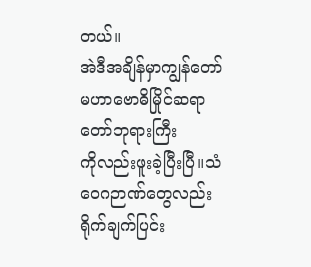တယ်။
အဲဒီအချိန်မှာကျွန်တော်မဟာဗောဓိမြိုင်ဆရာတော်ဘုရားကြီး
ကိုလည်းဖူးခဲ့ပြီးပြီ။သံဝေဂဉာဏ်တွေလည်းရိုက်ချက်ပြင်း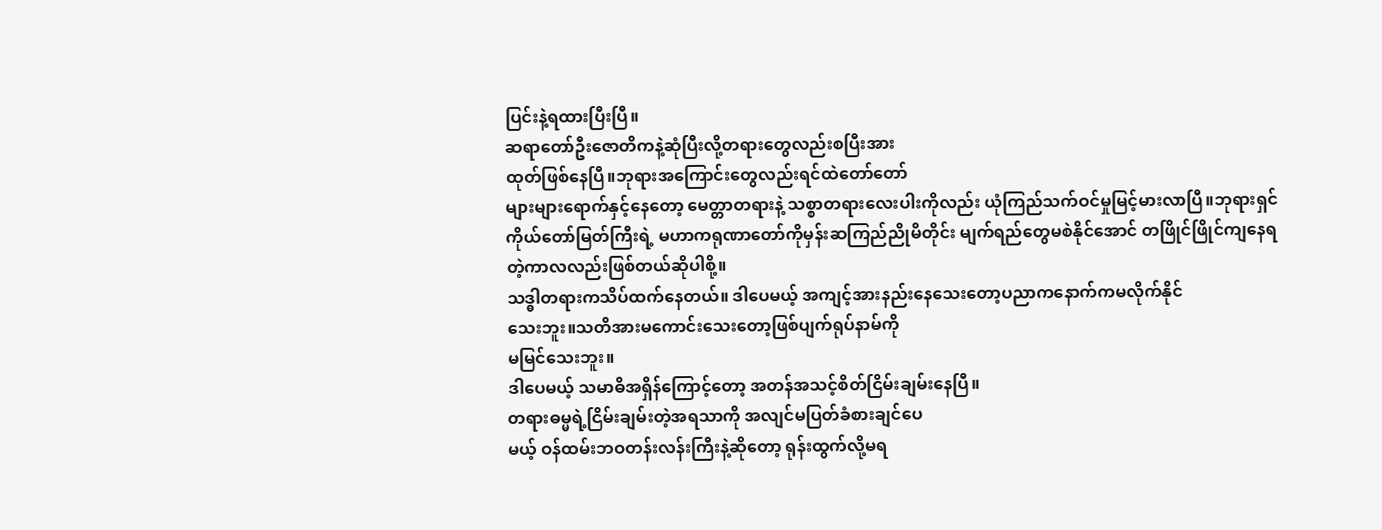ပြင်းနဲ့ရထားပြီးပြီ။
ဆရာတော်ဦးဇောတိကနဲ့ဆုံပြီးလို့တရားတွေလည်းစပြီးအား
ထုတ်ဖြစ်နေပြီ။ဘုရားအကြောင်းတွေလည်းရင်ထဲတော်တော်
များများရောက်နှင့်နေတော့ မေတ္တာတရားနဲ့ သစ္စာတရားလေးပါးကိုလည်း ယုံကြည်သက်ဝင်မှုမြင့်မားလာပြီ။ဘုရားရှင်ကိုယ်တော်မြတ်ကြီးရဲ့ မဟာကရုဏာတော်ကိုမှန်းဆကြည်ညိုမိတိုင်း မျက်ရည်တွေမစဲနိုင်အောင် တဖြိုင်ဖြိုင်ကျနေရတဲ့ကာလလည်းဖြစ်တယ်ဆိုပါစို့။
သဒ္ဓါတရားကသိပ်ထက်နေတယ်။ ဒါပေမယ့် အကျင့်အားနည်းနေသေးတော့ပညာကနောက်ကမလိုက်နိုင်
သေးဘူး။သတိအားမကောင်းသေးတော့ဖြစ်ပျက်ရုပ်နာမ်ကို
မမြင်သေးဘူး။
ဒါပေမယ့် သမာဓိအရှိန်ကြောင့်တော့ အတန်အသင့်စိတ်ငြိမ်းချမ်းနေပြီ။
တရားဓမ္မရဲ့ငြိမ်းချမ်းတဲ့အရသာကို အလျင်မပြတ်ခံစားချင်ပေ
မယ့် ဝန်ထမ်းဘဝတန်းလန်းကြီးနဲ့ဆိုတော့ ရုန်းထွက်လို့မရ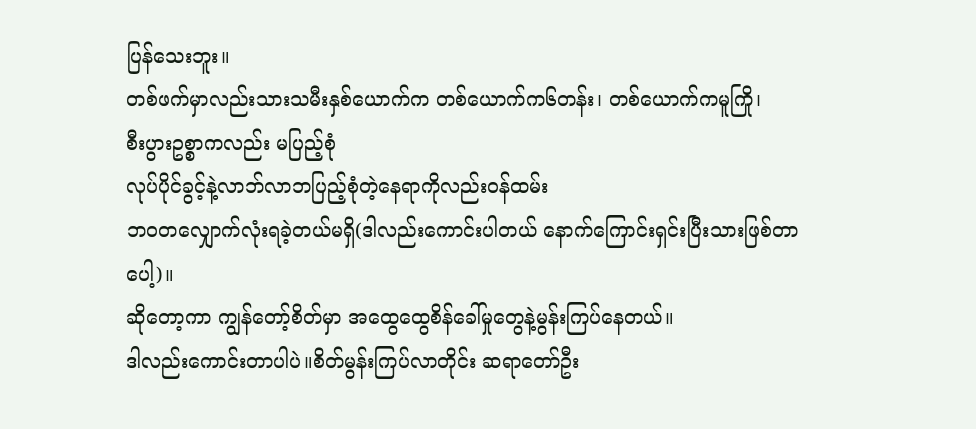ပြန်သေးဘူး။
တစ်ဖက်မှာလည်းသားသမီးနှစ်ယောက်က တစ်ယောက်က၆တန်း၊ တစ်ယောက်ကမူကြို၊
စီးပွားဥစ္စာကလည်း မပြည့်စုံ
လုပ်ပိုင်ခွင့်နဲ့လာဘ်လာဘပြည့်စုံတဲ့နေရာကိုလည်းဝန်ထမ်း
ဘဝတလျှောက်လုံးရခဲ့တယ်မရှိ(ဒါလည်းကောင်းပါတယ် နောက်ကြောင်းရှင်းပြီးသားဖြစ်တာပေါ့)။
ဆိုတော့ကာ ကျွန်တော့်စိတ်မှာ အထွေထွေစိန်ခေါ်မှုတွေနဲ့မွန်းကြပ်နေတယ်။
ဒါလည်းကောင်းတာပါပဲ။စိတ်မွန်းကြပ်လာတိုင်း ဆရာတော်ဦး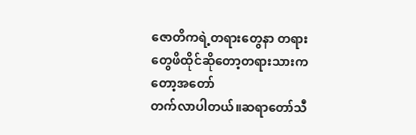ဇောတိကရဲ့တရားတွေနာ တရားတွေဖိထိုင်ဆိုတော့တရားသားကတော့အတော်
တက်လာပါတယ်။ဆရာတော်သီ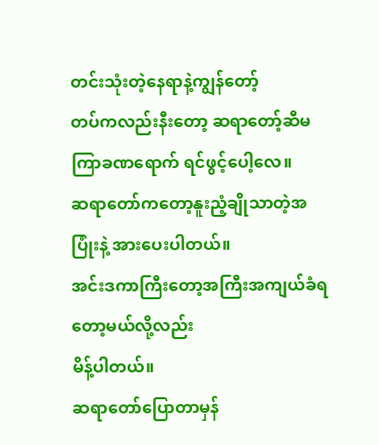တင်းသုံးတဲ့နေရာနဲ့ကျွန်တော့်
တပ်ကလည်းနီးတော့ ဆရာတော့်ဆီမကြာခဏရောက် ရင်ဖွင့်ပေါ့လေ။
ဆရာတော်ကတော့နူးညံ့ချိုသာတဲ့အပြုံးနဲ့ အားပေးပါတယ်။
အင်းဒကာကြီးတော့အကြီးအကျယ်ခံရတော့မယ်လို့လည်း
မိန့်ပါတယ်။
ဆရာတော်ပြောတာမှန်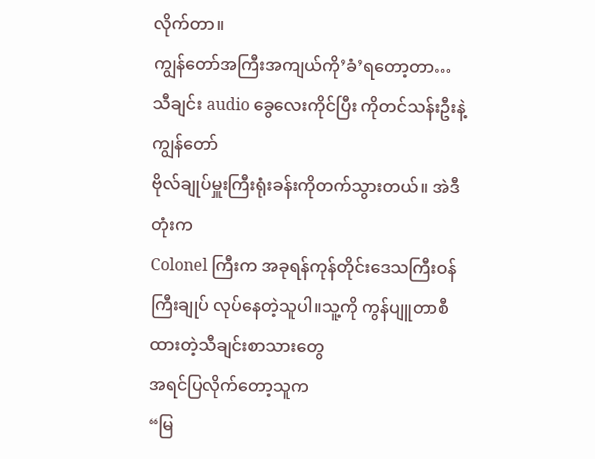လိုက်တာ။
ကျွန်တော်အကြီးအကျယ်ကို’ခံ’ရတော့တာ…
သီချင်း audio ခွေလေးကိုင်ပြီး ကိုတင်သန်းဦးနဲ့ကျွန်တော်
ဗိုလ်ချုပ်မှူးကြီးရုံးခန်းကိုတက်သွားတယ်။ အဲဒီတုံးက
Colonel ကြီးက အခုရန်ကုန်တိုင်းဒေသကြီးဝန်ကြီးချုပ် လုပ်နေတဲ့သူပါ။သူ့ကို ကွန်ပျူတာစီထားတဲ့သီချင်းစာသားတွေ
အရင်ပြလိုက်တော့သူက
“မြ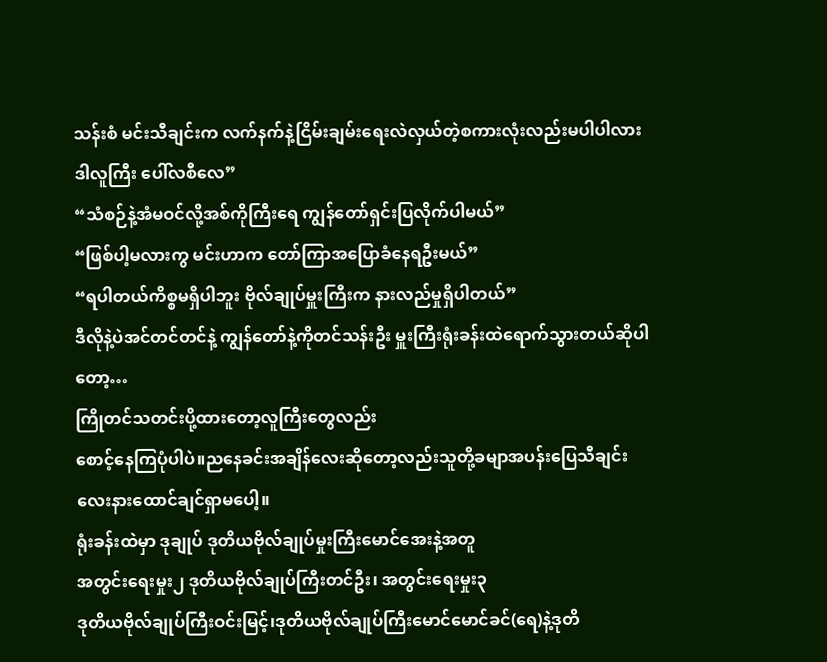သန်းစံ မင်းသီချင်းက လက်နက်နဲ့ငြိမ်းချမ်းရေးလဲလှယ်တဲ့စကားလုံးလည်းမပါပါလား
ဒါလူကြီး ပေါ်လစီလေ”
“သံစဉ်နဲ့အံမဝင်လို့အစ်ကိုကြီးရေ ကျွန်တော်ရှင်းပြလိုက်ပါမယ်”
“ဖြစ်ပါ့မလားကွ မင်းဟာက တော်ကြာအပြောခံနေရဦးမယ်”
“ရပါတယ်ကိစ္စမရှိပါဘူး ဗိုလ်ချုပ်မှူးကြီးက နားလည်မှုရှိပါတယ်”
ဒီလိုနဲ့ပဲအင်တင်တင်နဲ့ ကျွန်တော်နဲ့ကိုတင်သန်းဦး မှူးကြီးရုံးခန်းထဲရောက်သွားတယ်ဆိုပါတော့…
ကြိုတင်သတင်းပို့ထားတော့လူကြီးတွေလည်း
စောင့်နေကြပုံပါပဲ။ညနေခင်းအချိန်လေးဆိုတော့လည်းသူတို့ခမျာအပန်းပြေသီချင်းလေးနားထောင်ချင်ရှာမပေါ့။
ရုံးခန်းထဲမှာ ဒုချုပ် ဒုတိယဗိုလ်ချုပ်မှုးကြီးမောင်အေးနဲ့အတူ
အတွင်းရေးမှုး၂ ဒုတိယဗိုလ်ချုပ်ကြီးတင်ဦး၊ အတွင်းရေးမှုး၃
ဒုတိယဗိုလ်ချုပ်ကြီးဝင်းမြင့်၊ဒုတိယဗိုလ်ချုပ်ကြီးမောင်မောင်ခင်(ရေ)နဲ့ဒုတိ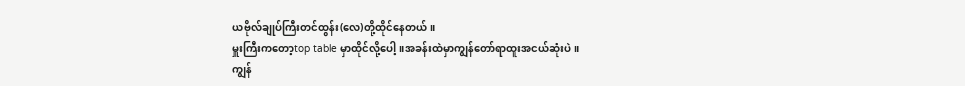ယဗိုလ်ချုပ်ကြီးတင်ထွန်း(လေ)တို့ထိုင်နေတယ်။
မှူးကြီးကတော့top table မှာထိုင်လို့ပေါ့။အခန်းထဲမှာကျွန်တော်ရာထူးအငယ်ဆုံးပဲ။
ကျွန်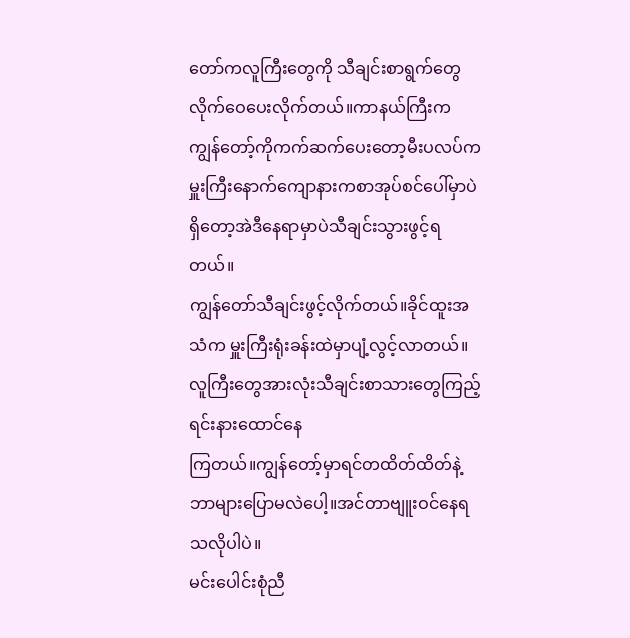တော်ကလူကြီးတွေကို သီချင်းစာရွက်တွေလိုက်ဝေပေးလိုက်တယ်။ကာနယ်ကြီးက
ကျွန်တော့်ကိုကက်ဆက်ပေးတော့မီးပလပ်က မှူးကြီးနောက်ကျောနားကစာအုပ်စင်ပေါ်မှာပဲရှိတော့အဲဒီနေရာမှာပဲသီချင်းသွားဖွင့်ရတယ်။
ကျွန်တော်သီချင်းဖွင့်လိုက်တယ်။ခိုင်ထူးအသံက မှူးကြီးရုံးခန်းထဲမှာပျံ့လွင့်လာတယ်။
လူကြီးတွေအားလုံးသီချင်းစာသားတွေကြည့်ရင်းနားထောင်နေ
ကြတယ်။ကျွန်တော့်မှာရင်တထိတ်ထိတ်နဲ့ ဘာများပြောမလဲပေါ့။အင်တာဗျူးဝင်နေရသလိုပါပဲ။
မင်းပေါင်းစုံညီ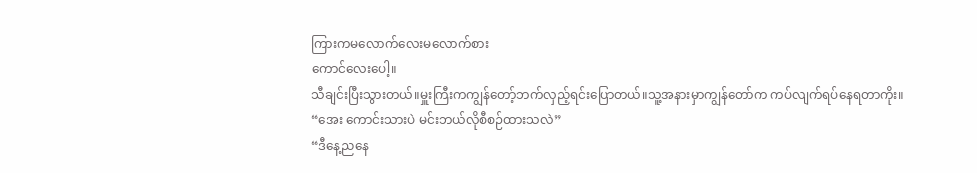ကြားကမလောက်လေးမလောက်စား
ကောင်လေးပေါ့။
သီချင်းပြီးသွားတယ်။မှူးကြီးကကျွန်တော့်ဘက်လှည့်ရင်းပြောတယ်။သူ့အနားမှာကျွန်တော်က ကပ်လျက်ရပ်နေရတာကိုး။
“အေး ကောင်းသားပဲ မင်းဘယ်လိုစီစဉ်ထားသလဲ”
“ဒီနေ့ညနေ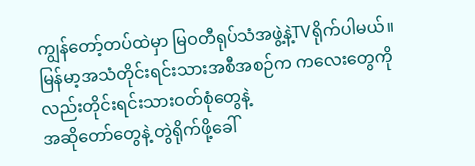ကျွန်တော့်တပ်ထဲမှာ မြဝတီရုပ်သံအဖွဲ့နဲ့TVရိုက်ပါမယ်။မြန်မာ့အသံတိုင်းရင်းသားအစီအစဉ်က ကလေးတွေကိုလည်းတိုင်းရင်းသားဝတ်စုံတွေနဲ့
အဆိုတော်တွေနဲ့ တွဲရိုက်ဖို့ခေါ်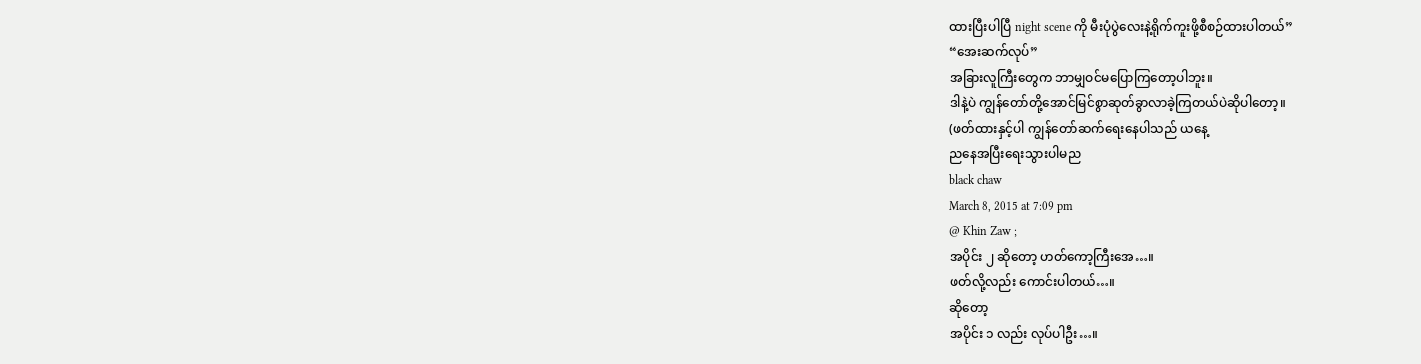ထားပြီးပါပြီ night scene ကို မီးပုံပွဲလေးနဲ့ရိုက်ကူးဖို့စီစဉ်ထားပါတယ်”
“အေးဆက်လုပ်”
အခြားလူကြီးတွေက ဘာမျှဝင်မပြောကြတော့ပါဘူး။
ဒါနဲ့ပဲ ကျွန်တော်တို့အောင်မြင်စွာဆုတ်ခွာလာခဲ့ကြတယ်ပဲဆိုပါတော့။
(ဖတ်ထားနှင့်ပါ ကျွန်တော်ဆက်ရေးနေပါသည် ယနေ့
ညနေအပြီးရေးသွားပါမည
black chaw
March 8, 2015 at 7:09 pm
@ Khin Zaw ;
အပိုင်း ၂ ဆိုတော့ ဟတ်ကော့ကြီးအေ…။
ဖတ်လို့လည်း ကောင်းပါတယ်…။
ဆိုတော့
အပိုင်း ၁ လည်း လုပ်ပါဦး…။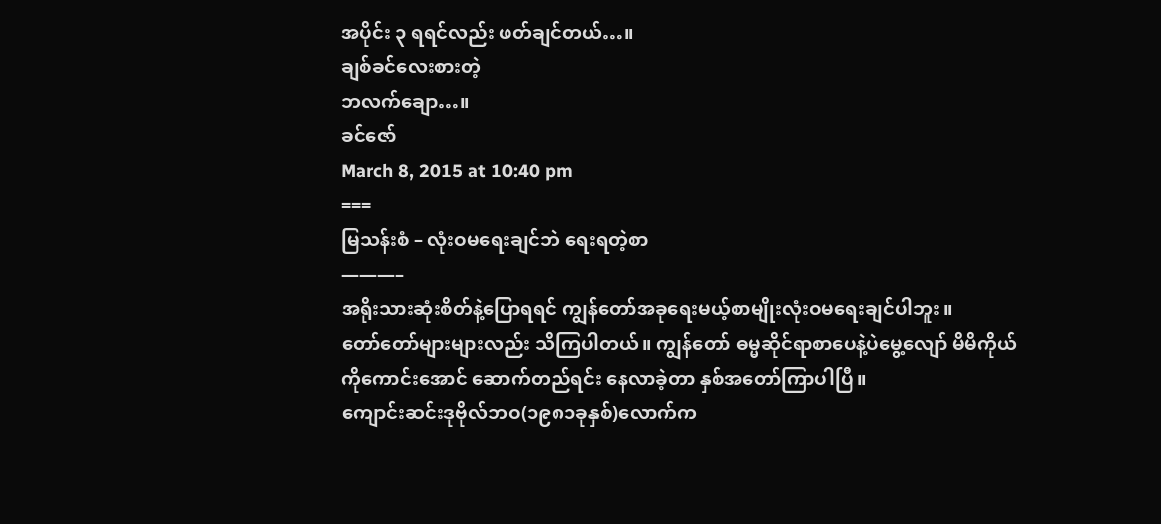အပိုင်း ၃ ရရင်လည်း ဖတ်ချင်တယ်…။
ချစ်ခင်လေးစားတဲ့
ဘလက်ချော…။
ခင်ဇော်
March 8, 2015 at 10:40 pm
===
မြသန်းစံ – လုံးဝမရေးချင်ဘဲ ရေးရတဲ့စာ
———–
အရိုးသားဆုံးစိတ်နဲ့ပြောရရင် ကျွန်တော်အခုရေးမယ့်စာမျိုးလုံးဝမရေးချင်ပါဘူး။
တော်တော်များများလည်း သိကြပါတယ်။ ကျွန်တော် ဓမ္မဆိုင်ရာစာပေနဲ့ပဲမွေ့လျော် မိမိကိုယ်ကိုကောင်းအောင် ဆောက်တည်ရင်း နေလာခဲ့တာ နှစ်အတော်ကြာပါပြီ။
ကျောင်းဆင်းဒုဗိုလ်ဘဝ(၁၉၈၁ခုနှစ်)လောက်က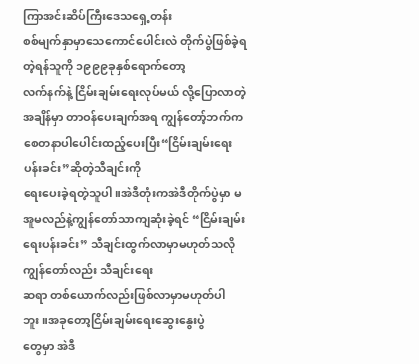ကြာအင်းဆိပ်ကြီးဒေသရှေ့တန်း
စစ်မျက်နှာမှာသေကောင်ပေါင်းလဲ တိုက်ပွဲဖြစ်ခဲ့ရတဲ့ရန်သူကို ၁၉၉၉ခုနှစ်ရောက်တော့
လက်နက်နဲ့ ငြိမ်းချမ်းရေးလုပ်မယ် လို့ပြောလာတဲ့အချိန်မှာ တာဝန်ပေးချက်အရ ကျွန်တော့်ဘက်က စေတနာပါပေါင်းထည့်ပေးပြီး“ငြိမ်းချမ်းရေးပန်းခင်း”ဆိုတဲ့သီချင်းကို
ရေးပေးခဲ့ရတဲ့သူပါ။အဲဒီတုံးကအဲဒီတိုက်ပွဲမှာ မအူမလည်နဲ့ကျွန်တော်သာကျဆုံးခဲ့ရင် “ငြိမ်းချမ်းရေးပန်းခင်း” သီချင်းထွက်လာမှာမဟုတ်သလိုကျွန်တော်လည်း သီချင်းရေး
ဆရာ တစ်ယောက်လည်းဖြစ်လာမှာမဟုတ်ပါဘူး။အခုတော့ငြိမ်းချမ်းရေးဆွေးနွေးပွဲ
တွေမှာ အဲဒီ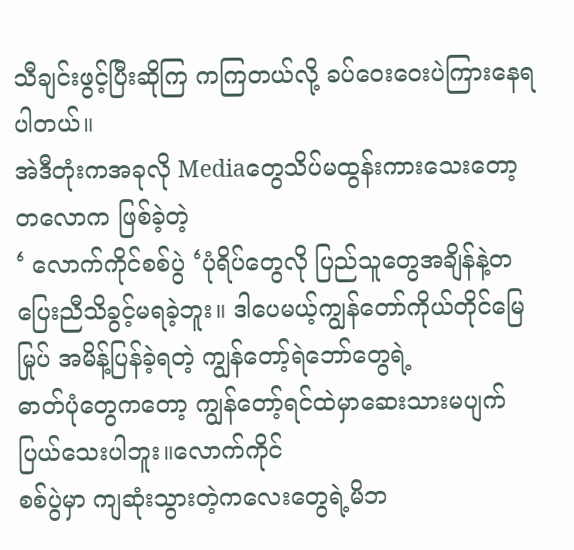သီချင်းဖွင့်ပြီးဆိုကြ ကကြတယ်လို့ ခပ်ဝေးဝေးပဲကြားနေရပါတယ်။
အဲဒီတုံးကအခုလို Mediaတွေသိပ်မထွန်းကားသေးတော့ တလောက ဖြစ်ခဲ့တဲ့
‘ လောက်ကိုင်စစ်ပွဲ ‘ပုံရိပ်တွေလို ပြည်သူတွေအချိန်နဲ့တပြေးညီသိခွင့်မရခဲ့ဘူး။ ဒါပေမယ့်ကျွန်တော်ကိုယ်တိုင်မြေမြုပ် အမိန့်ပြန်ခဲ့ရတဲ့ ကျွန်တော့်ရဲဘော်တွေရဲ့
ဓာတ်ပုံတွေကတော့ ကျွန်တော့်ရင်ထဲမှာဆေးသားမပျက်ပြယ်သေးပါဘူး။လောက်ကိုင်
စစ်ပွဲမှာ ကျဆုံးသွားတဲ့ကလေးတွေရဲ့မိဘ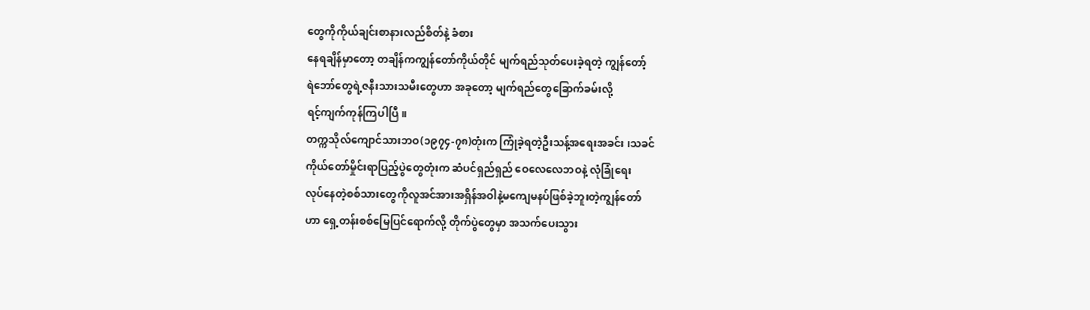တွေကိုကိုယ်ချင်းစာနားလည်စိတ်နဲ့ ခံစား
နေရချိန်မှာတော့ တချိန်ကကျွန်တော်ကိုယ်တိုင် မျက်ရည်သုတ်ပေးခဲ့ရတဲ့ ကျွန်တော့်
ရဲဘော်တွေရဲ့ဇနီးသားသမီးတွေဟာ အခုတော့ မျက်ရည်တွေခြောက်ခမ်းလို့
ရင့်ကျက်ကုန်ကြပါပြီ။
တက္ကသိုလ်ကျောင်သားဘဝ(၁၉၇၄-၇၈)တုံးက ကြုံခဲ့ရတဲ့ဦးသန့်အရေးအခင်း ၊သခင်
ကိုယ်တော်မှိုင်းရာပြည့်ပွဲတွေတုံးက ဆံပင်ရှည်ရှည် ဝေလေလေဘဝနဲ့ လုံခြုံရေး
လုပ်နေတဲ့စစ်သားတွေကိုလူအင်အားအရှိန်အဝါနဲ့မကျေမနပ်ဖြစ်ခဲ့ဘူးတဲ့ကျွန်တော်
ဟာ ရှေ့တန်းစစ်မြေပြင်ရောက်လို့ တိုက်ပွဲတွေမှာ အသက်ပေးသွား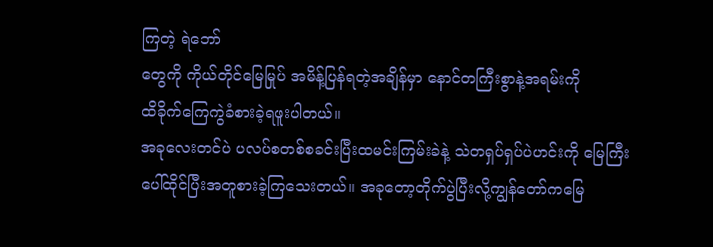ကြတဲ့ ရဲဘော်
တွေကို ကိုယ်တိုင်မြေမြုပ် အမိန့်ပြန်ရတဲ့အချိန်မှာ နောင်တကြီးစွာနဲ့အရမ်းကို
ထိခိုက်ကြေကွဲခံစားခဲ့ရဖူးပါတယ်။
အခုလေးတင်ပဲ ပလပ်စတစ်စခင်းပြီးထမင်းကြမ်းခဲနဲ့ သဲတရှပ်ရှပ်ပဲဟင်းကို မြေကြီး
ပေါ်ထိုင်ပြီးအတူစားခဲ့ကြသေးတယ်။ အခုတော့တိုက်ပွဲပြီးလို့ကျွန်တော်ကမြေ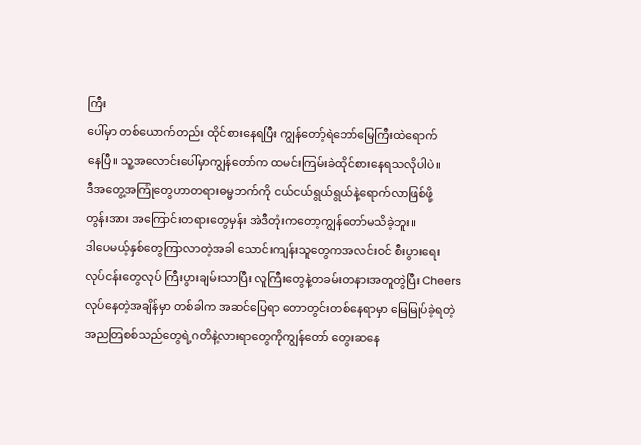ကြီး
ပေါ်မှာ တစ်ယောက်တည်း ထိုင်စားနေရပြီး ကျွန်တော့်ရဲဘော်မြေကြီးထဲရောက်
နေပြီ။ သူ့အလောင်းပေါ်မှာကျွန်တော်က ထမင်းကြမ်းခဲထိုင်စားနေရသလိုပါပဲ။
ဒီအတွေ့အကြုံတွေဟာတရားဓမ္မဘက်ကို ငယ်ငယ်ရွယ်ရွယ်နဲ့ရောက်လာဖြစ်ဖို့
တွန်းအား အကြောင်းတရားတွေမှန်း အဲဒီတုံးကတော့ကျွန်တော်မသိခဲ့ဘူး။
ဒါပေမယ့်နှစ်တွေကြာလာတဲ့အခါ သောင်းကျန်းသူတွေကအလင်းဝင် စီးပွားရေး
လုပ်ငန်းတွေလုပ် ကြီးပွားချမ်းသာပြီး လူကြီးတွေနဲ့တခမ်းတနားအတူတွဲပြီး Cheers
လုပ်နေတဲ့အချိန်မှာ တစ်ခါက အဆင်ပြေရာ တောတွင်းတစ်နေရာမှာ မြေမြုပ်ခဲ့ရတဲ့
အညတြစစ်သည်တွေရဲ့ဂတိနဲ့လားရာတွေကိုကျွန်တော် တွေးဆနေ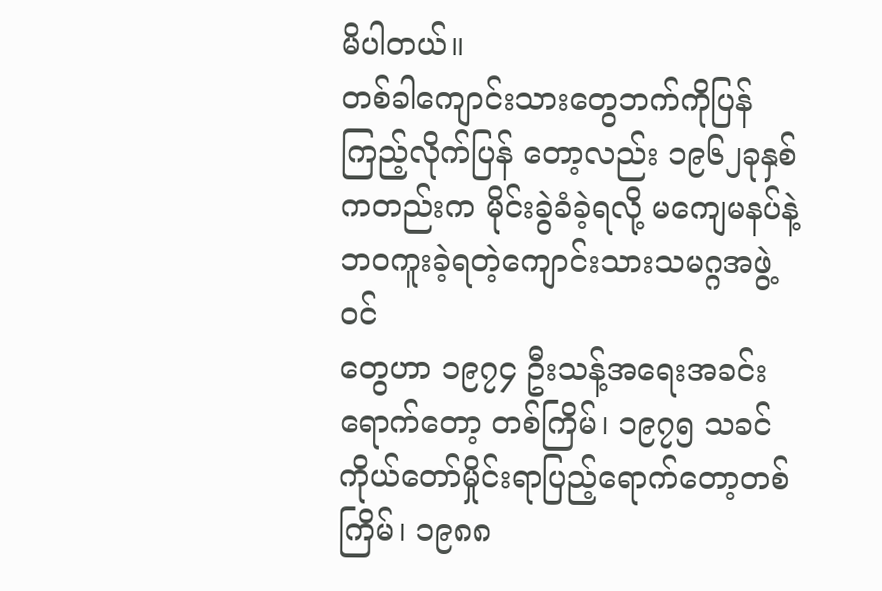မိပါတယ်။
တစ်ခါကျောင်းသားတွေဘက်ကိုပြန်ကြည့်လိုက်ပြန် တော့လည်း ၁၉၆၂ခုနှစ်
ကတည်းက မိုင်းခွဲခံခဲ့ရလို့ မကျေမနပ်နဲ့ဘဝကူးခဲ့ရတဲ့ကျောင်းသားသမဂ္ဂအဖွဲ့ဝင်
တွေဟာ ၁၉၇၄ ဦးသန့်အရေးအခင်းရောက်တော့ တစ်ကြိမ်၊ ၁၉၇၅ သခင်
ကိုယ်တော်မှိုင်းရာပြည့်ရောက်တော့တစ်ကြိမ်၊ ၁၉၈၈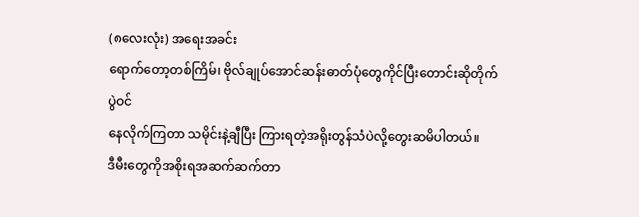(၈လေးလုံး) အရေးအခင်း
ရောက်တော့တစ်ကြိမ်၊ ဗိုလ်ချုပ်အောင်ဆန်းဓာတ်ပုံတွေကိုင်ပြီးတောင်းဆိုတိုက်ပွဲဝင်
နေလိုက်ကြတာ သမိုင်းနဲ့ချီပြီး ကြားရတဲ့အရိုးတွန်သံပဲလို့တွေးဆမိပါတယ်။
ဒီမီးတွေကိုအစိုးရအဆက်ဆက်တာ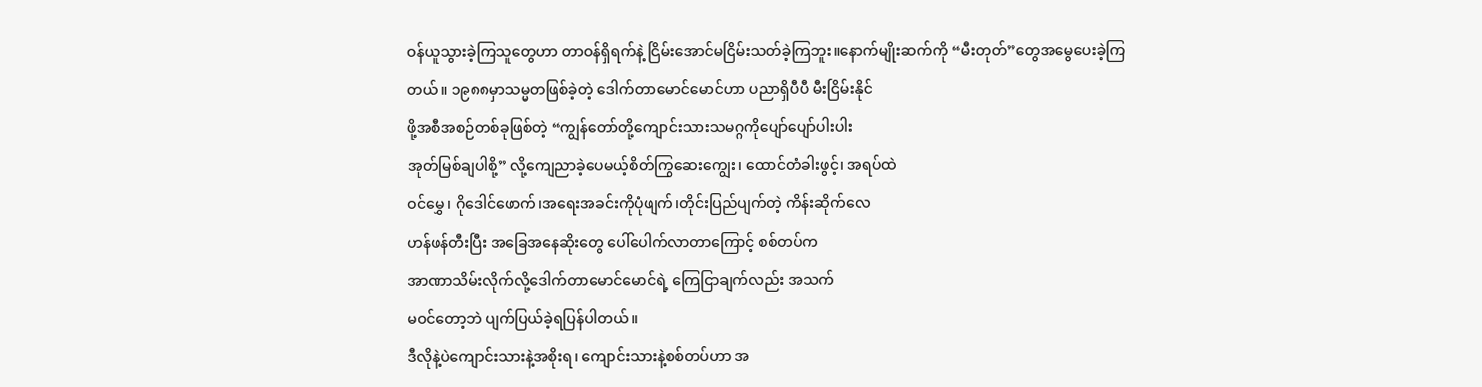ဝန်ယူသွားခဲ့ကြသူတွေဟာ တာဝန်ရှိရက်နဲ့ ငြိမ်းအောင်မငြိမ်းသတ်ခဲ့ကြဘူး။နောက်မျိုးဆက်ကို “မီးတုတ်”တွေအမွေပေးခဲ့ကြ
တယ်။ ၁၉၈၈မှာသမ္မတဖြစ်ခဲ့တဲ့ ဒေါက်တာမောင်မောင်ဟာ ပညာရှိပီပီ မီးငြိမ်းနိုင်
ဖို့အစီအစဉ်တစ်ခုဖြစ်တဲ့ “ကျွန်တော်တို့ကျောင်းသားသမဂ္ဂကိုပျော်ပျော်ပါးပါး
အုတ်မြစ်ချပါစို့” လို့ကျေညာခဲ့ပေမယ့်စိတ်ကြွဆေးကျွေး၊ ထောင်တံခါးဖွင့်၊ အရပ်ထဲ
ဝင်မွှေ၊ ဂိုဒေါင်ဖောက်၊အရေးအခင်းကိုပုံဖျက်၊တိုင်းပြည်ပျက်တဲ့ ကိန်းဆိုက်လေ
ဟန်ဖန်တီးပြီး အခြေအနေဆိုးတွေ ပေါ်ပေါက်လာတာကြောင့် စစ်တပ်က
အာဏာသိမ်းလိုက်လို့ဒေါက်တာမောင်မောင်ရဲ့ ကြေငြာချက်လည်း အသက်
မဝင်တော့ဘဲ ပျက်ပြယ်ခဲ့ရပြန်ပါတယ်။
ဒီလိုနဲ့ပဲကျောင်းသားနဲ့အစိုးရ၊ ကျောင်းသားနဲ့စစ်တပ်ဟာ အ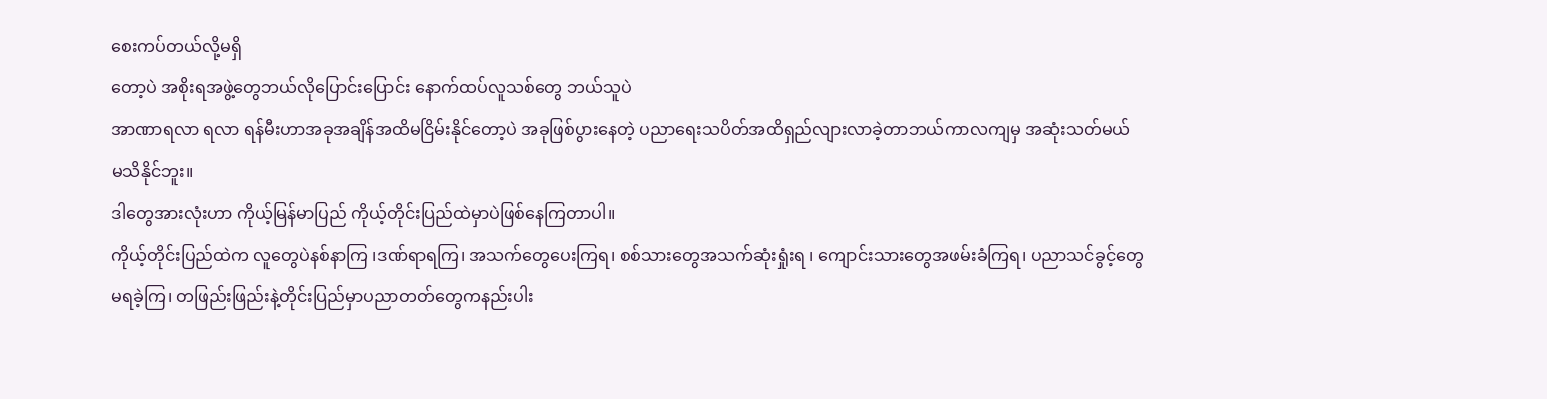စေးကပ်တယ်လို့မရှိ
တော့ပဲ အစိုးရအဖွဲ့တွေဘယ်လိုပြောင်းပြောင်း နောက်ထပ်လူသစ်တွေ ဘယ်သူပဲ
အာဏာရလာ ရလာ ရန်မီးဟာအခုအချိန်အထိမငြိမ်းနိုင်တော့ပဲ အခုဖြစ်ပွားနေတဲ့ ပညာရေးသပိတ်အထိရှည်လျားလာခဲ့တာဘယ်ကာလကျမှ အဆုံးသတ်မယ်
မသိနိုင်ဘူး။
ဒါတွေအားလုံးဟာ ကိုယ့်မြန်မာပြည် ကိုယ့်တိုင်းပြည်ထဲမှာပဲဖြစ်နေကြတာပါ။
ကိုယ့်တိုင်းပြည်ထဲက လူတွေပဲနစ်နာကြ ၊ဒဏ်ရာရကြ၊ အသက်တွေပေးကြရ၊ စစ်သားတွေအသက်ဆုံးရှုံးရ ၊ ကျောင်းသားတွေအဖမ်းခံကြရ၊ ပညာသင်ခွင့်တွေ
မရခဲ့ကြ၊ တဖြည်းဖြည်းနဲ့တိုင်းပြည်မှာပညာတတ်တွေကနည်းပါး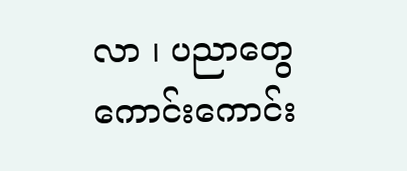လာ ၊ ပညာတွေ
ကောင်းကောင်း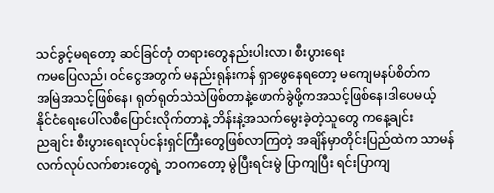သင်ခွင့်မရတော့ ဆင်ခြင်တုံ တရားတွေနည်းပါးလာ၊ စီးပွားရေး
ကမပြေလည်၊ ဝင်ငွေအတွက် မနည်းရုန်းကန် ရှာဖွေနေရတော့ မကျေမနပ်စိတ်က
အမြဲအသင့်ဖြစ်နေ၊ ရုတ်ရုတ်သဲသဲဖြစ်တာနဲ့ဖောက်ခွဲဖို့ကအသင့်ဖြစ်နေ၊ဒါပေမယ့်
နိုင်ငံရေးပေါ်လစီပြောင်းလိုက်တာနဲ့ ဘိန်းနဲ့အသက်မွေးခဲ့တဲ့သူတွေ ကနေ့ချင်း
ညချင်း စီးပွားရေးလုပ်ငန်းရှင်ကြီးတွေဖြစ်လာကြတဲ့ အချိန်မှာတိုင်းပြည်ထဲက သာမန်
လက်လုပ်လက်စားတွေရဲ့ ဘဝကတော့ မွဲပြီးရင်းမွဲ ပြာကျပြီး ရင်းပြာကျ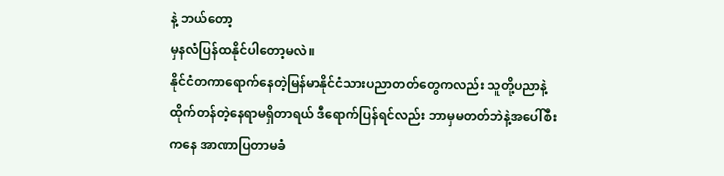နဲ့ ဘယ်တော့
မှနလံပြန်ထနိုင်ပါတော့မလဲ။
နိုင်ငံတကာရောက်နေတဲ့မြန်မာနိုင်ငံသားပညာတတ်တွေကလည်း သူတို့ပညာနဲ့
ထိုက်တန်တဲ့နေရာမရှိတာရယ် ဒီရောက်ပြန်ရင်လည်း ဘာမှမတတ်ဘဲနဲ့အပေါ်စီး
ကနေ အာဏာပြတာမခံ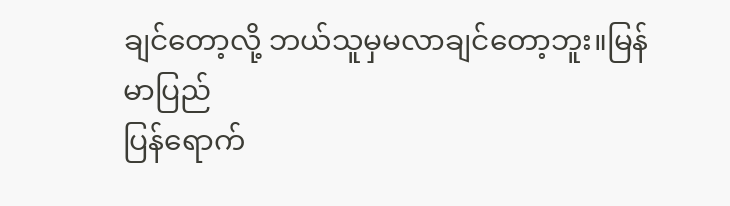ချင်တော့လို့ ဘယ်သူမှမလာချင်တော့ဘူး။မြန်မာပြည်
ပြန်ရောက်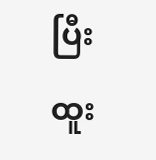ပြီး ထူး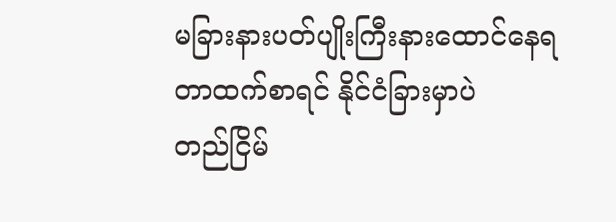မခြားနားပတ်ပျိုးကြီးနားထောင်နေရတာထက်စာရင် နိုင်ငံခြားမှာပဲ
တည်ငြိမ်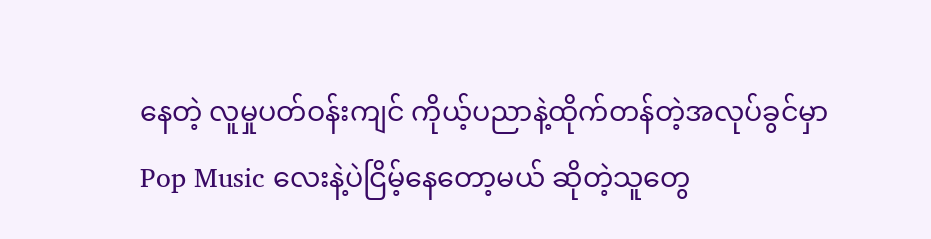နေတဲ့ လူမှုပတ်ဝန်းကျင် ကိုယ့်ပညာနဲ့ထိုက်တန်တဲ့အလုပ်ခွင်မှာ
Pop Music လေးနဲ့ပဲငြိမ့်နေတော့မယ် ဆိုတဲ့သူတွေ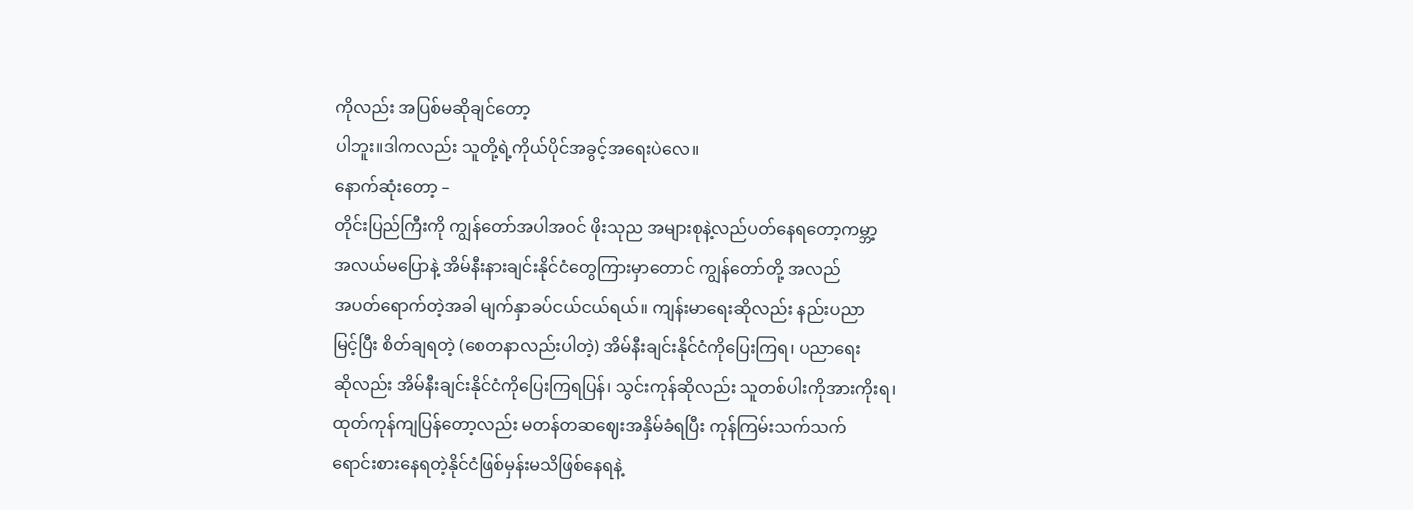ကိုလည်း အပြစ်မဆိုချင်တော့
ပါဘူး။ဒါကလည်း သူတို့ရဲ့ကိုယ်ပိုင်အခွင့်အရေးပဲလေ။
နောက်ဆုံးတော့ –
တိုင်းပြည်ကြီးကို ကျွန်တော်အပါအဝင် ဖိုးသုည အများစုနဲ့လည်ပတ်နေရတော့ကမ္ဘာ့
အလယ်မပြောနဲ့ အိမ်နီးနားချင်းနိုင်ငံတွေကြားမှာတောင် ကျွန်တော်တို့ အလည်
အပတ်ရောက်တဲ့အခါ မျက်နှာခပ်ငယ်ငယ်ရယ်။ ကျန်းမာရေးဆိုလည်း နည်းပညာ
မြင့်ပြီး စိတ်ချရတဲ့ (စေတနာလည်းပါတဲ့) အိမ်နီးချင်းနိုင်ငံကိုပြေးကြရ၊ ပညာရေး
ဆိုလည်း အိမ်နီးချင်းနိုင်ငံကိုပြေးကြရပြန်၊ သွင်းကုန်ဆိုလည်း သူတစ်ပါးကိုအားကိုးရ၊
ထုတ်ကုန်ကျပြန်တော့လည်း မတန်တဆဈေးအနှိမ်ခံရပြီး ကုန်ကြမ်းသက်သက်
ရောင်းစားနေရတဲ့နိုင်ငံဖြစ်မှန်းမသိဖြစ်နေရနဲ့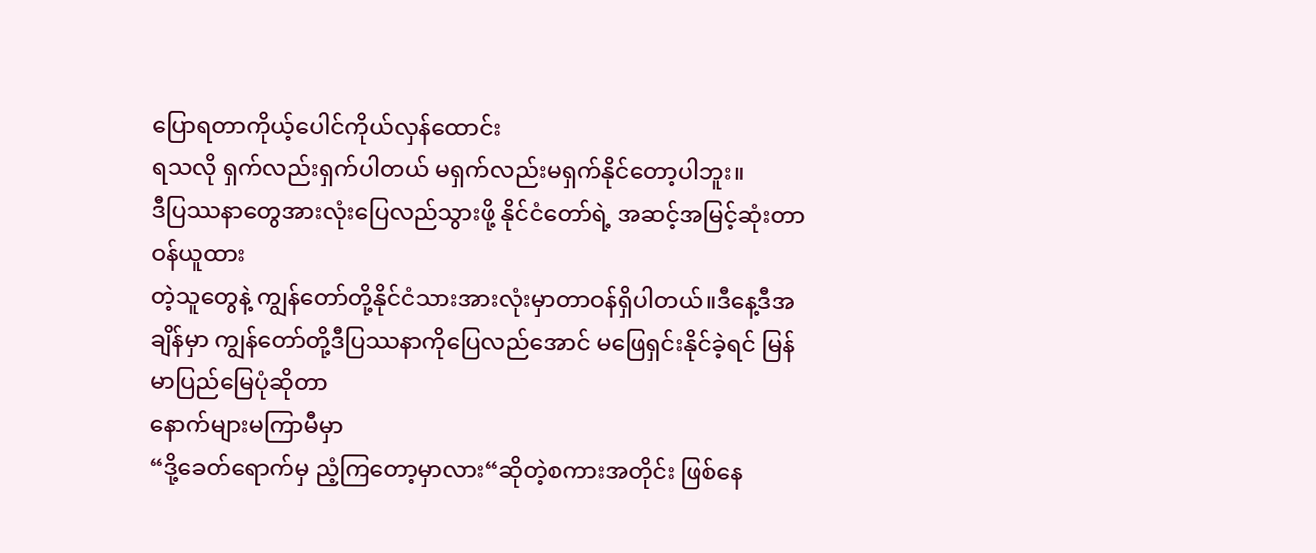ပြောရတာကိုယ့်ပေါင်ကိုယ်လှန်ထောင်း
ရသလို ရှက်လည်းရှက်ပါတယ် မရှက်လည်းမရှက်နိုင်တော့ပါဘူး။
ဒီပြဿနာတွေအားလုံးပြေလည်သွားဖို့ နိုင်ငံတော်ရဲ့ အဆင့်အမြင့်ဆုံးတာဝန်ယူထား
တဲ့သူတွေနဲ့ ကျွန်တော်တို့နိုင်ငံသားအားလုံးမှာတာဝန်ရှိပါတယ်။ဒီနေ့ဒီအချိန်မှာ ကျွန်တော်တို့ဒီပြဿနာကိုပြေလည်အောင် မဖြေရှင်းနိုင်ခဲ့ရင် မြန်မာပြည်မြေပုံဆိုတာ
နောက်များမကြာမီမှာ
“ဒို့ခေတ်ရောက်မှ ညံ့ကြတော့မှာလား“ဆိုတဲ့စကားအတိုင်း ဖြစ်နေ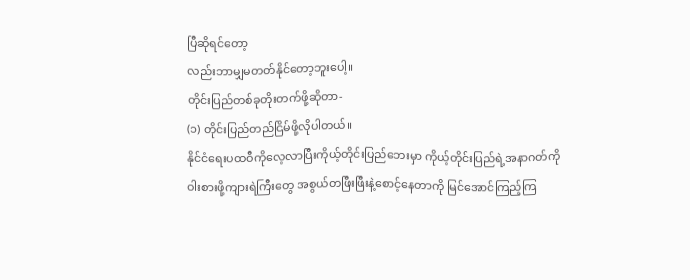ပြီဆိုရင်တော့
လည်းဘာမျှမတတ်နိုင်တော့ဘူးပေါ့။
တိုင်းပြည်တစ်ခုတိုးတက်ဖို့ဆိုတာ-
(၁) တိုင်းပြည်တည်ငြိမ်ဖို့လိုပါတယ်။
နိုင်ငံရေးပထဝီကိုလေ့လာပြီးကိုယ့်တိုင်းပြည်ဘေးမှာ ကိုယ့်တိုင်းပြည်ရဲ့အနာဂတ်ကို
ဝါးစားဖို့ကျားရဲကြီးတွေ အစွယ်တဖြီးဖြီးနဲ့စောင့်နေတာကို မြင်အောင်ကြည့်ကြ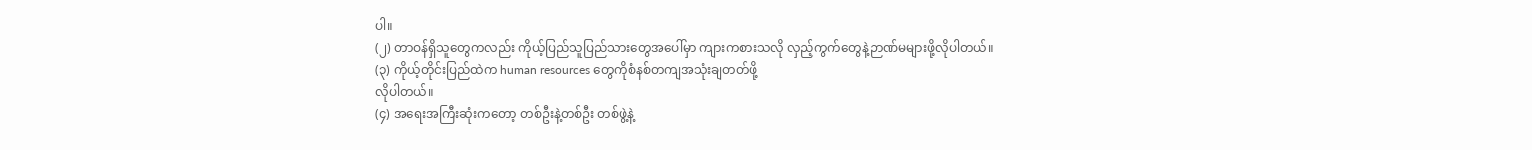ပါ။
(၂) တာဝန်ရှိသူတွေကလည်း ကိုယ့်ပြည်သူပြည်သားတွေအပေါ်မှာ ကျားကစားသလို လှည့်ကွက်တွေနဲ့ဉာဏ်မများဖို့လိုပါတယ်။
(၃) ကိုယ့်တိုင်းပြည်ထဲက human resources တွေကိုစံနစ်တကျအသုံးချတတ်ဖို့
လိုပါတယ်။
(၄) အရေးအကြီးဆုံးကတော့ တစ်ဦးနဲ့တစ်ဦး တစ်ဖွဲ့နဲ့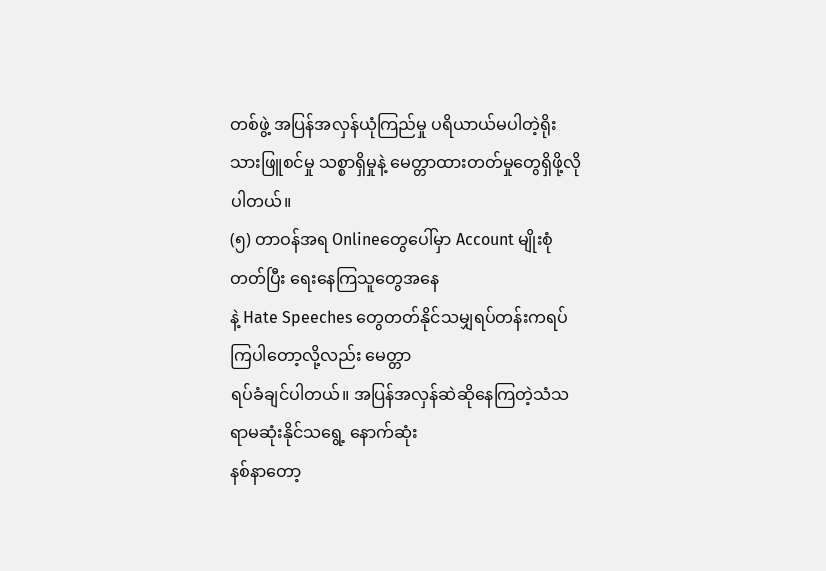တစ်ဖွဲ့ အပြန်အလှန်ယုံကြည်မှု ပရိယာယ်မပါတဲ့ရိုးသားဖြူစင်မှု သစ္စာရှိမှုနဲ့ မေတ္တာထားတတ်မှုတွေရှိဖို့လိုပါတယ်။
(၅) တာဝန်အရ Onlineတွေပေါ်မှာ Account မျိုးစုံတတ်ပြီး ရေးနေကြသူတွေအနေ
နဲ့ Hate Speeches တွေတတ်နိုင်သမျှရပ်တန်းကရပ်ကြပါတော့လို့လည်း မေတ္တာ
ရပ်ခံချင်ပါတယ်။ အပြန်အလှန်ဆဲဆိုနေကြတဲ့သံသရာမဆုံးနိုင်သရွေ့ နောက်ဆုံး
နစ်နာတော့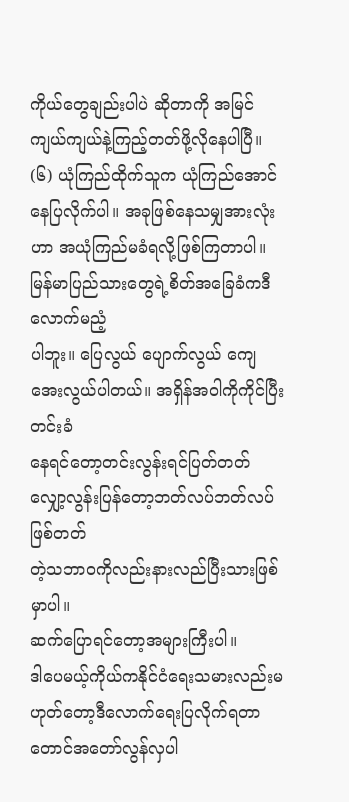ကိုယ်တွေချည်းပါပဲ ဆိုတာကို အမြင်ကျယ်ကျယ်နဲ့ကြည့်တတ်ဖို့လိုနေပါပြီ။
(၆) ယုံကြည်ထိုက်သူက ယုံကြည်အောင်နေပြလိုက်ပါ။ အခုဖြစ်နေသမျှအားလုံးဟာ အယုံကြည်မခံရလို့ဖြစ်ကြတာပါ။ မြန်မာပြည်သားတွေရဲ့စိတ်အခြေခံကဒီလောက်မညံ့
ပါဘူး။ ပြေလွယ် ပျောက်လွယ် ကျေအေးလွယ်ပါတယ်။ အရှိန်အဝါကိုကိုင်ပြီးတင်းခံ
နေရင်တော့တင်းလွန်းရင်ပြတ်တတ် လျှော့လွန်းပြန်တော့ဘတ်လပ်ဘတ်လပ်ဖြစ်တတ်
တဲ့သဘာဝကိုလည်းနားလည်ပြီးသားဖြစ်မှာပါ။
ဆက်ပြောရင်တော့အများကြီးပါ။
ဒါပေမယ့်ကိုယ်ကနိုင်ငံရေးသမားလည်းမဟုတ်တော့ဒီလောက်ရေးပြလိုက်ရတာ
တောင်အတော်လွန်လှပါ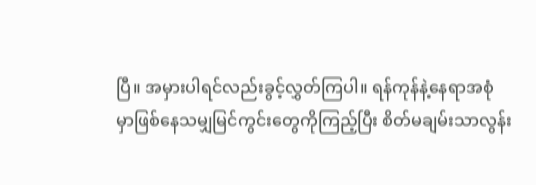ပြီ။ အမှားပါရင်လည်းခွင့်လွှတ်ကြပါ။ ရန်ကုန်နဲ့နေရာအစုံ
မှာဖြစ်နေသမျှမြင်ကွင်းတွေကိုကြည့်ပြီး စိတ်မချမ်းသာလွန်း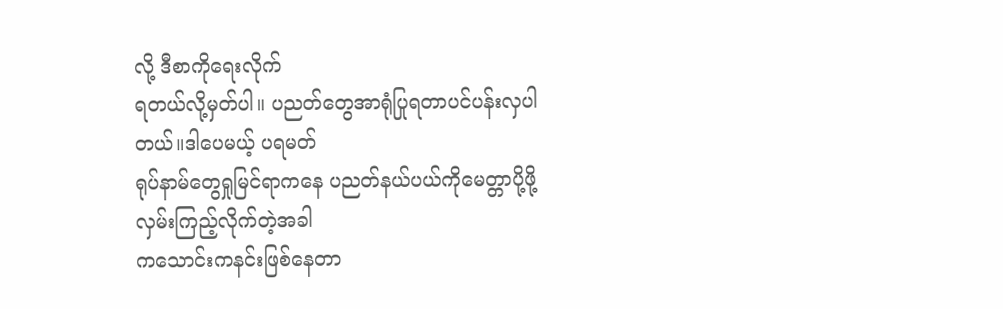လို့ ဒီစာကိုရေးလိုက်
ရတယ်လို့မှတ်ပါ။ ပညတ်တွေအာရုံပြုရတာပင်ပန်းလှပါတယ်။ဒါပေမယ့် ပရမတ်
ရုပ်နာမ်တွေရှုမြင်ရာကနေ ပညတ်နယ်ပယ်ကိုမေတ္တာပို့ဖို့လှမ်းကြည့်လိုက်တဲ့အခါ
ကသောင်းကနင်းဖြစ်နေတာ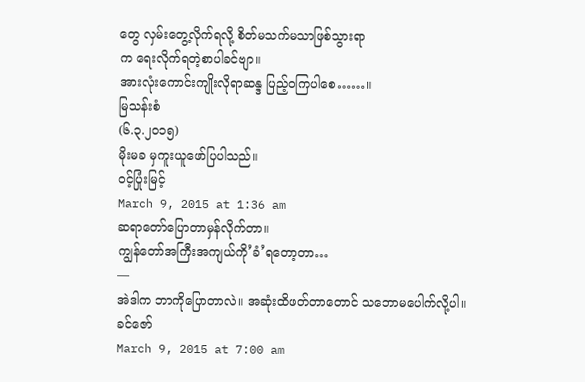တွေ လှမ်းတွေ့လိုက်ရလို့ စိတ်မသက်မသာဖြစ်သွားရာ
က ရေးလိုက်ရတဲ့စာပါခင်ဗျာ။
အားလုံးကောင်းကျိုးလိုရာဆန္ဒ ပြည့်ဝကြပါစေ……။
မြသန်းစံ
(၆.၃.၂၀၁၅)
မိုးမခ မှကူးယူဖော်ပြပါသည်။
ဝင့်ပြုံးမြင့်
March 9, 2015 at 1:36 am
ဆရာတော်ပြောတာမှန်လိုက်တာ။
ကျွန်တော်အကြီးအကျယ်ကို’ခံ’ရတော့တာ…
—
အဲဒါက ဘာကိုပြောတာလဲ။ အဆုံးထိဖတ်တာတောင် သဘောမပေါက်လို့ပါ။
ခင်ဇော်
March 9, 2015 at 7:00 am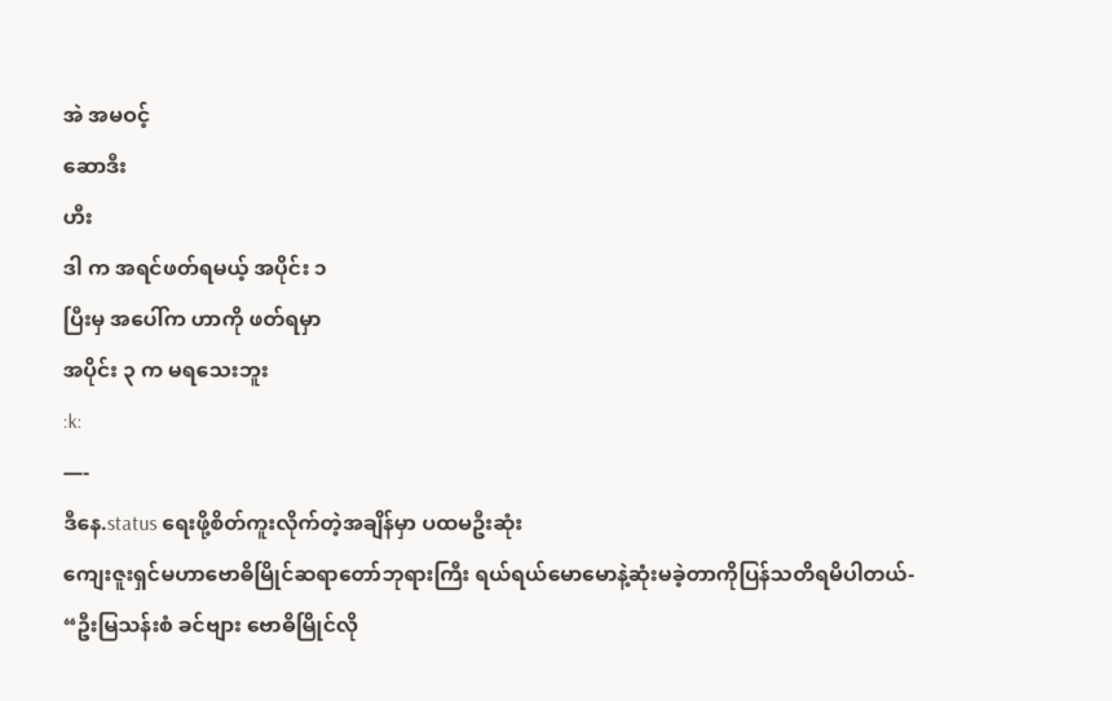အဲ အမဝင့်
ဆောဒီး
ဟီး
ဒါ က အရင်ဖတ်ရမယ့် အပိုင်း ၁
ပြီးမှ အပေါ်က ဟာကို ဖတ်ရမှာ
အပိုင်း ၃ က မရသေးဘူး
:k:
—-
ဒီနေ.status ရေးဖို့စိတ်ကူးလိုက်တဲ့အချိန်မှာ ပထမဦးဆုံး
ကျေးဇူးရှင်မဟာဗောဓိမြိုင်ဆရာတော်ဘုရားကြီး ရယ်ရယ်မောမောနဲ့ဆုံးမခဲ့တာကိုပြန်သတိရမိပါတယ်-
“ဦးမြသန်းစံ ခင်ဗျား ဗောဓိမြိုင်လို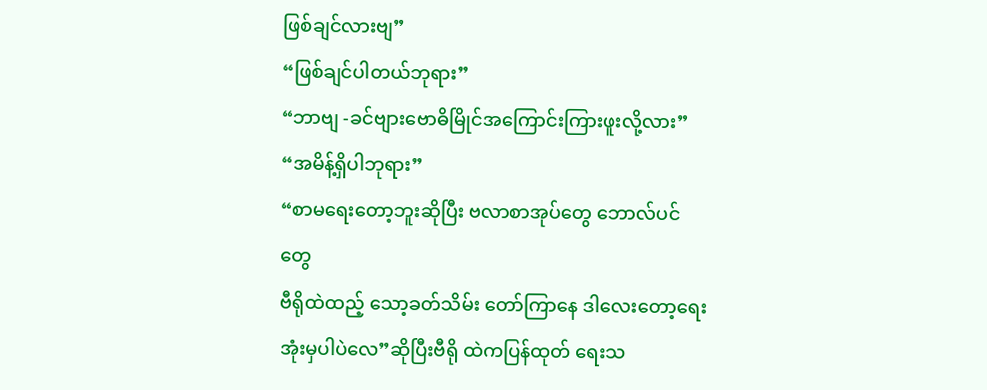ဖြစ်ချင်လားဗျ”
“ဖြစ်ချင်ပါတယ်ဘုရား”
“ဘာဗျ -ခင်ဗျားဗောဓိမြိုင်အကြောင်းကြားဖူးလို့လား”
“အမိန့်ရှိပါဘုရား”
“စာမရေးတော့ဘူးဆိုပြီး ဗလာစာအုပ်တွေ ဘောလ်ပင်တွေ
ဗီရိုထဲထည့် သော့ခတ်သိမ်း တော်ကြာနေ ဒါလေးတော့ရေးအုံးမှပါပဲလေ”ဆိုပြီးဗီရို ထဲကပြန်ထုတ် ရေးသ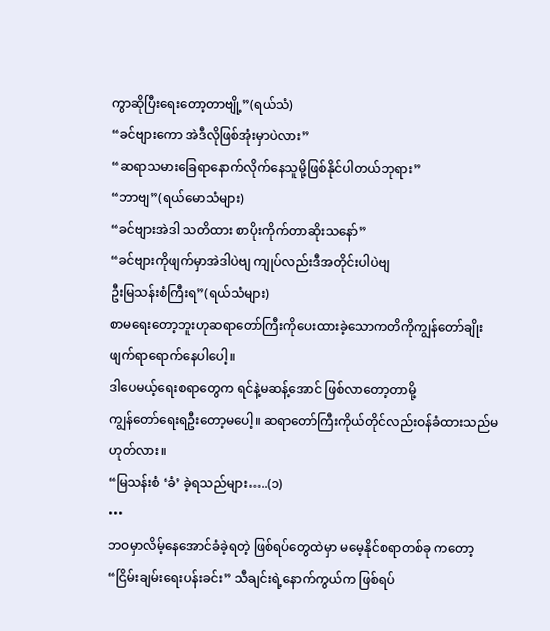ကွာဆိုပြီးရေးတော့တာဗျို့”(ရယ်သံ)
“ခင်ဗျားကော အဲဒီလိုဖြစ်အုံးမှာပဲလား”
“ဆရာသမားခြေရာနောက်လိုက်နေသူမို့ဖြစ်နိုင်ပါတယ်ဘုရား”
“ဘာဗျ”(ရယ်မောသံများ)
“ခင်ဗျားအဲဒါ သတိထား စာပိုးကိုက်တာဆိုးသနော်”
“ခင်ဗျားကိုဖျက်မှာအဲဒါပဲဗျ ကျုပ်လည်းဒီအတိုင်းပါပဲဗျ
ဦးမြသန်းစံကြီးရ”(ရယ်သံများ)
စာမရေးတော့ဘူးဟုဆရာတော်ကြီးကိုပေးထားခဲ့သောကတိကိုကျွန်တော်ချိုးဖျက်ရာရောက်နေပါပေါ့။
ဒါပေမယ့်ရေးစရာတွေက ရင်နဲ့မဆန့်အောင် ဖြစ်လာတော့တာမို့
ကျွန်တော်ရေးရဦးတော့မပေါ့။ ဆရာတော်ကြီးကိုယ်တိုင်လည်းဝန်ခံထားသည်မဟုတ်လား။
“မြသန်းစံ ‘ခံ’ ခဲ့ရသည်များ…..(၁)
•••
ဘဝမှာလိမ့်နေအောင်ခံခဲ့ရတဲ့ ဖြစ်ရပ်တွေထဲမှာ မမေ့နိုင်စရာတစ်ခု ကတော့ “ငြိမ်းချမ်းရေးပန်းခင်း” သီချင်းရဲ့နောက်ကွယ်က ဖြစ်ရပ်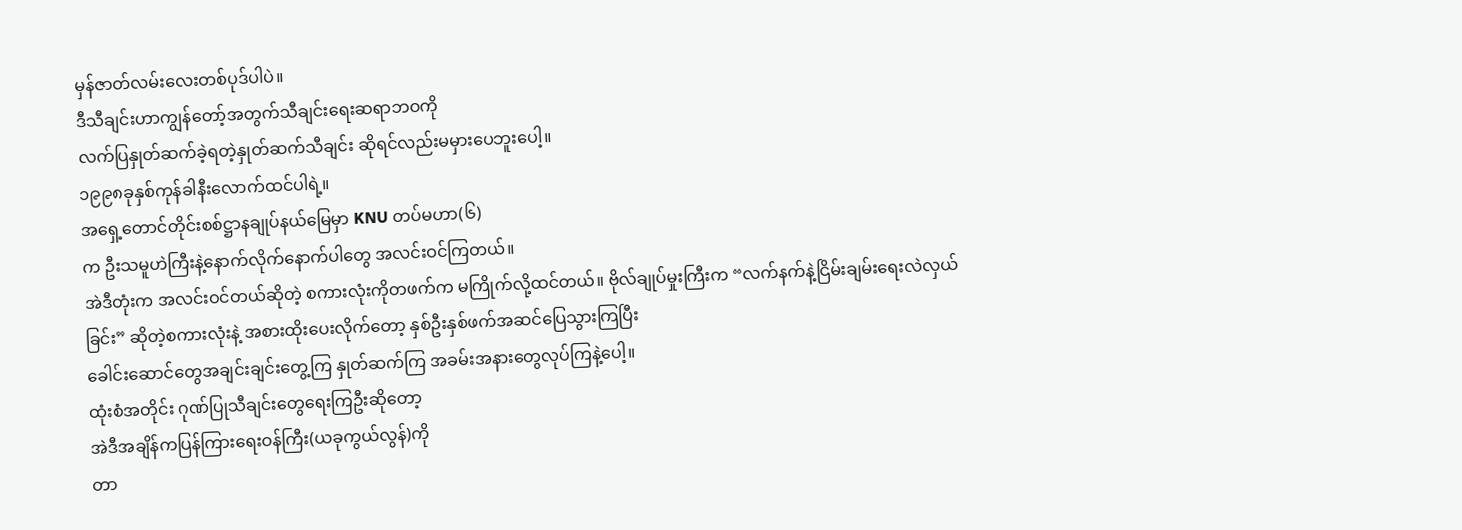မှန်ဇာတ်လမ်းလေးတစ်ပုဒ်ပါပဲ။
ဒီသီချင်းဟာကျွန်တော့်အတွက်သီချင်းရေးဆရာဘဝကို
လက်ပြနှုတ်ဆက်ခဲ့ရတဲ့နှုတ်ဆက်သီချင်း ဆိုရင်လည်းမမှားပေဘူးပေါ့။
၁၉၉၈ခုနှစ်ကုန်ခါနီးလောက်ထင်ပါရဲ့။
အရှေ့တောင်တိုင်းစစ်ဋ္ဌာနချုပ်နယ်မြေမှာ KNU တပ်မဟာ(၆)
က ဦးသမူဟဲကြီးနဲ့နောက်လိုက်နောက်ပါတွေ အလင်းဝင်ကြတယ်။
အဲဒီတုံးက အလင်းဝင်တယ်ဆိုတဲ့ စကားလုံးကိုတဖက်က မကြိုက်လို့ထင်တယ်။ ဗိုလ်ချုပ်မှုးကြီးက “လက်နက်နဲ့ငြိမ်းချမ်းရေးလဲလှယ်ခြင်း” ဆိုတဲ့စကားလုံးနဲ့ အစားထိုးပေးလိုက်တော့ နှစ်ဦးနှစ်ဖက်အဆင်ပြေသွားကြပြီး
ခေါင်းဆောင်တွေအချင်းချင်းတွေ့ကြ နှုတ်ဆက်ကြ အခမ်းအနားတွေလုပ်ကြနဲ့ပေါ့။
ထုံးစံအတိုင်း ဂုဏ်ပြုသီချင်းတွေရေးကြဦးဆိုတော့
အဲဒီအချိန်ကပြန်ကြားရေးဝန်ကြီး(ယခုကွယ်လွန်)ကို
တာ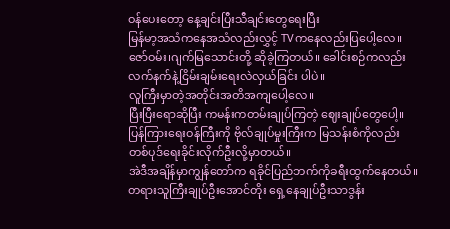ဝန်ပေးတော့ နေ့ချင်းပြီးသီချင်းတွေရေးပြီး
မြန်မာ့အသံကနေအသံလည်းလွှင့် TVကနေလည်းပြပေါ့လေ။
ဇော်ဝမ်း၊ဂျက်မြသောင်းတို့ ဆိုခဲ့ကြတယ်။ ခေါင်းစဉ်ကလည်း
လက်နက်နဲ့ငြိမ်းချမ်းရေးလဲလှယ်ခြင်း ပါပဲ။
လူကြီးမှာတဲ့အတိုင်းအတိအကျပေါ့လေ။
ပြီးပြီးရောဆိုပြီး ကမန်းကတမ်းချုပ်ကြတဲ့ ဈေးချုပ်တွေပေါ့။
ပြန်ကြားရေးဝန်ကြီးကို ဗိုလ်ချုပ်မှုးကြီးက မြသန်းစံကိုလည်း
တစ်ပုဒ်ရေးခိုင်းလိုက်ဦးလို့မှာတယ်။
အဲဒီအချိန်မှာကျွန်တော်က ရခိုင်ပြည်ဘက်ကိုခရီးထွက်နေတယ်။
တရားသူကြီးချုပ်ဦးအောင်တိုး ရှေ့နေချုပ်ဦးသာဒွန်း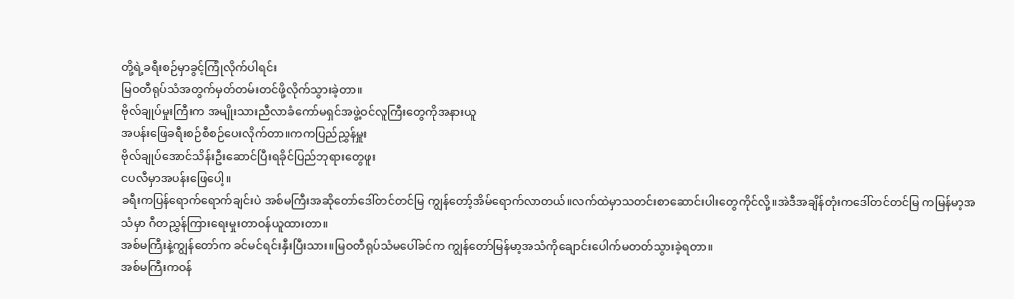တို့ရဲ့ခရီးစဉ်မှာခွင့်ကြုံလိုက်ပါရင်း
မြဝတီရုပ်သံအတွက်မှတ်တမ်းတင်ဖို့လိုက်သွားခဲ့တာ။
ဗိုလ်ချုပ်မှုးကြီးက အမျိုးသားညီလာခံကော်မရှင်အဖွဲ့ဝင်လူကြီးတွေကိုအနားယူ
အပန်းဖြေခရီးစဉ်စီစဉ်ပေးလိုက်တာ။ကကပြည်ညွှန်မှူး
ဗိုလ်ချုပ်အောင်သိန်းဦးဆောင်ပြီးရခိုင်ပြည်ဘုရားတွေဖူး
ငပလီမှာအပန်းဖြေပေါ့။
ခရီးကပြန်ရောက်ရောက်ချင်းပဲ အစ်မကြီးအဆိုတော်ဒေါ်တင်တင်မြ ကျွန်တော့်အိမ်ရောက်လာတယ်။လက်ထဲမှာသတင်းစာဆောင်းပါးတွေကိုင်လို့။အဲဒီအချိန်တုံးကဒေါ်တင်တင်မြ ကမြန်မာ့အသံမှာ ဂီတညွှန်ကြားရေးမှုးတာဝန်ယူထားတာ။
အစ်မကြီးနဲ့ကျွန်တော်က ခင်မင်ရင်းနှီးပြီးသား။မြဝတီရုပ်သံမပေါ်ခင်က ကျွန်တော်မြန်မာ့အသံကိုချောင်းပေါက်မတတ်သွားခဲ့ရတာ။
အစ်မကြီးကဝန်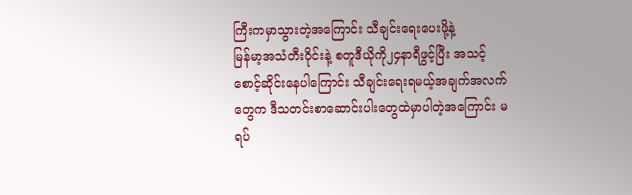ကြီးကမှာသွားတဲ့အကြောင်း သီချင်းရေးပေးဖို့နဲ့
မြန်မာ့အသံတီးဝိုင်းနဲ့ စတူဒီယိုကို၂၄နာရီဖွင့်ပြီး အသင့်စောင့်ဆိုင်းနေပါကြောင်း သီချင်းရေးရမယ့်အချက်အလက်တွေက ဒီသတင်းစာဆောင်းပါးတွေထဲမှာပါတဲ့အကြောင်း မရပ်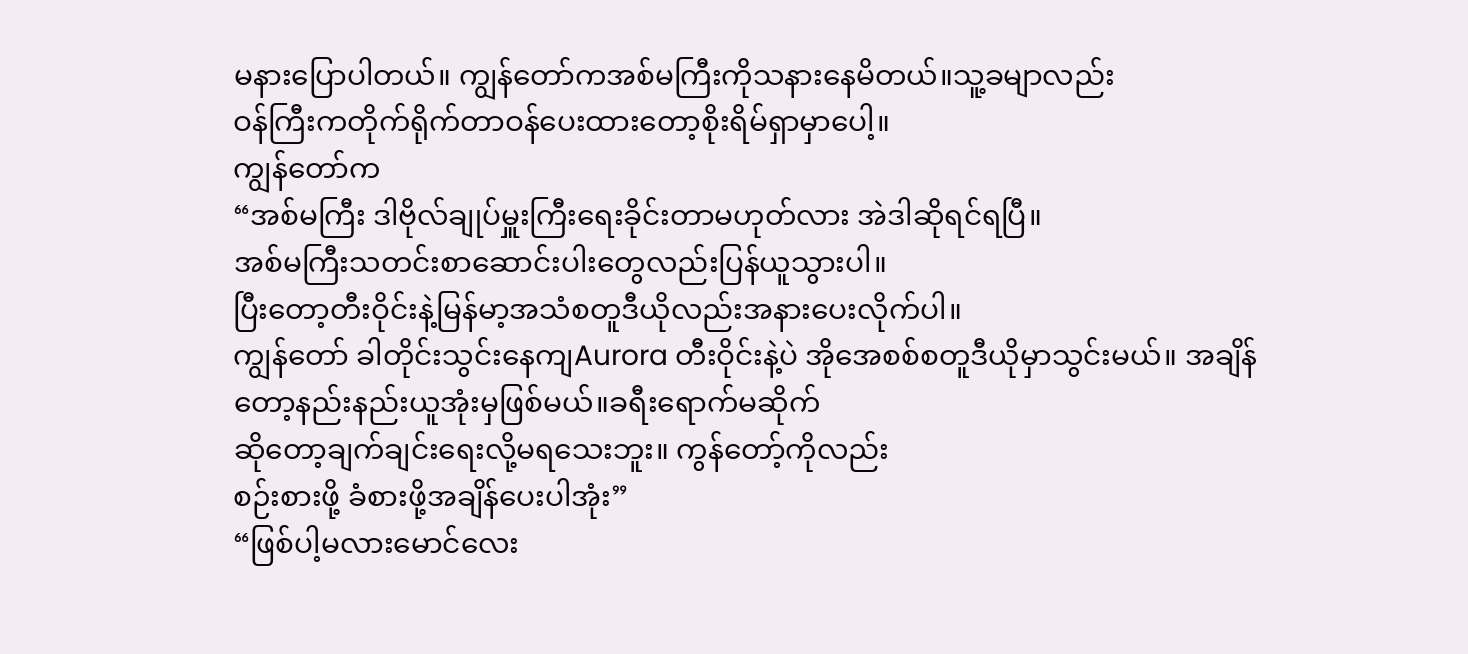မနားပြောပါတယ်။ ကျွန်တော်ကအစ်မကြီးကိုသနားနေမိတယ်။သူ့ခမျာလည်း
ဝန်ကြီးကတိုက်ရိုက်တာဝန်ပေးထားတော့စိုးရိမ်ရှာမှာပေါ့။
ကျွန်တော်က
“အစ်မကြီး ဒါဗိုလ်ချုပ်မှူးကြီးရေးခိုင်းတာမဟုတ်လား အဲဒါဆိုရင်ရပြီ။
အစ်မကြီးသတင်းစာဆောင်းပါးတွေလည်းပြန်ယူသွားပါ။
ပြီးတော့တီးဝိုင်းနဲ့မြန်မာ့အသံစတူဒီယိုလည်းအနားပေးလိုက်ပါ။
ကျွန်တော် ခါတိုင်းသွင်းနေကျAurora တီးဝိုင်းနဲ့ပဲ အိုအေစစ်စတူဒီယိုမှာသွင်းမယ်။ အချိန်တော့နည်းနည်းယူအုံးမှဖြစ်မယ်။ခရီးရောက်မဆိုက်
ဆိုတော့ချက်ချင်းရေးလို့မရသေးဘူး။ ကွန်တော့်ကိုလည်း
စဉ်းစားဖို့ ခံစားဖို့အချိန်ပေးပါအုံး”
“ဖြစ်ပါ့မလားမောင်လေး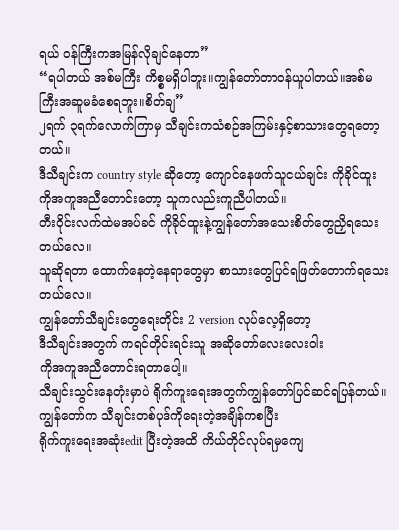ရယ် ဝန်ကြီးကအမြန်လိုချင်နေတာ”
“ရပါတယ် အစ်မကြီး ကိစ္စမရှိပါဘူး။ကျွန်တော်တာဝန်ယူပါတယ်။အစ်မကြီးအဆူမခံစေရဘူး။စိတ်ချ”
၂ရက် ၃ရက်လောက်ကြာမှ သီချင်းကသံစဉ်အကြမ်းနှင့်စာသားတွေရတော့တယ်။
ဒီသီချင်းက country style ဆိုတော့ ကျောင်နေဖက်သူငယ်ချင်း ကိုခိုင်ထူး ကိုအကူအညီတောင်းတော့ သူကလည်းကူညီပါတယ်။
တီးဝိုင်းလက်ထဲမအပ်ခင် ကိုခိုင်ထူးနဲ့ကျွန်တော်အသေးစိတ်တွေညှိရသေးတယ်လေ။
သူဆိုရတာ ထောက်နေတဲ့နေရာတွေမှာ စာသားတွေပြင်ရဖြတ်တောက်ရသေးတယ်လေ။
ကျွန်တော်သီချင်းတွေရေးတိုင်း 2 version လုပ်လေ့ရှိတော့
ဒီသီချင်းအတွက် ကရင်တိုင်းရင်းသူ အဆိုတော်လေးလေးဝါး
ကိုအကူအညီတောင်းရတာပေါ့။
သီချင်းသွင်းနေတုံးမှာပဲ ရိုက်ကူးရေးအတွက်ကျွန်တော်ပြင်ဆင်ရပြန်တယ်။
ကျွန်တော်က သီချင်းတစ်ပုဒ်ကိုရေးတဲ့အချိန်ကစပြီး
ရိုက်ကူးရေးအဆုံးedit ပြီးတဲ့အထိ ကိယ်တိုင်လုပ်ရမှကျေ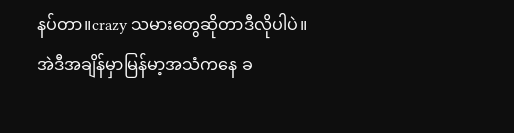နပ်တာ။crazy သမားတွေဆိုတာဒီလိုပါပဲ။
အဲဒီအချိန်မှာမြန်မာ့အသံကနေ ခ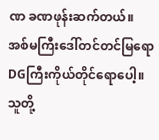ဏ ခဏဖုန်းဆက်တယ်။
အစ်မကြီးဒေါ်တင်တင်မြရောDGကြီးကိုယ်တိုင်ရောပေါ့။
သူတို့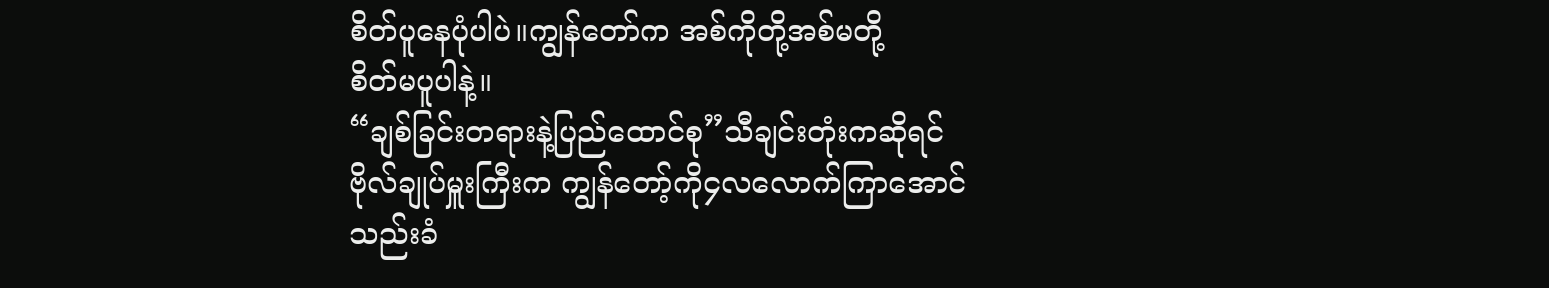စိတ်ပူနေပုံပါပဲ။ကျွန်တော်က အစ်ကိုတို့အစ်မတို့
စိတ်မပူပါနဲ့။
“ချစ်ခြင်းတရားနဲ့ပြည်ထောင်စု”သီချင်းတုံးကဆိုရင်
ဗိုလ်ချုပ်မှူးကြီးက ကျွန်တော့်ကို၄လလောက်ကြာအောင်
သည်းခံ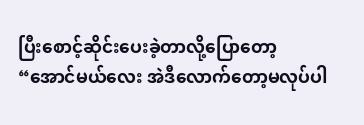ပြီးစောင့်ဆိုင်းပေးခဲ့တာလို့ပြောတော့
“အောင်မယ်လေး အဲဒီလောက်တော့မလုပ်ပါ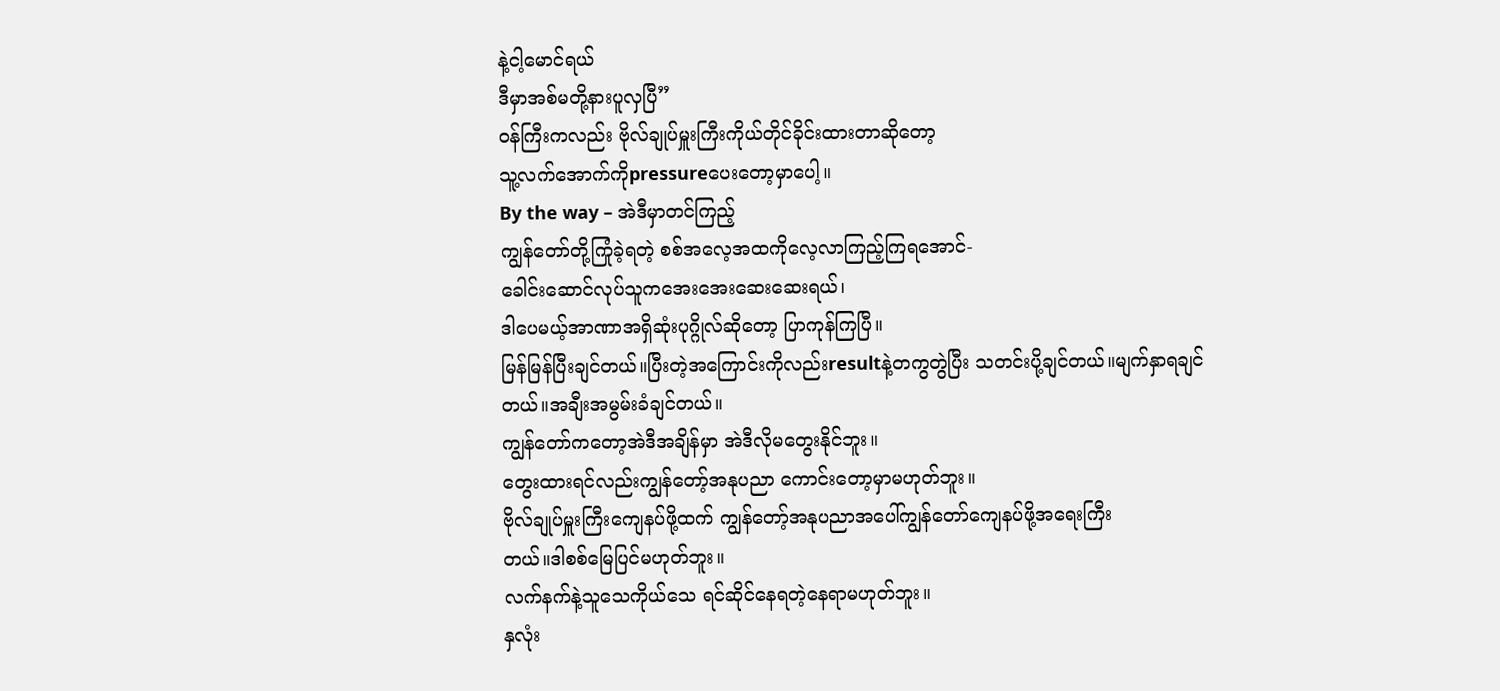နဲ့ငါ့မောင်ရယ်
ဒီမှာအစ်မတို့နားပူလှပြီ”
ဝန်ကြီးကလည်း ဗိုလ်ချုပ်မှူးကြီးကိုယ်တိုင်ခိုင်းထားတာဆိုတော့
သူ့လက်အောက်ကိုpressureပေးတော့မှာပေါ့။
By the way – အဲဒီမှာတင်ကြည့်
ကျွန်တော်တို့ကြုံခဲ့ရတဲ့ စစ်အလေ့အထကိုလေ့လာကြည့်ကြရအောင်-
ခေါင်းဆောင်လုပ်သူကအေးအေးဆေးဆေးရယ်၊
ဒါပေမယ့်အာဏာအရှိဆုံးပုဂ္ဂိုလ်ဆိုတော့ ပြာကုန်ကြပြီ။
မြန်မြန်ပြီးချင်တယ်။ပြီးတဲ့အကြောင်းကိုလည်းresultနဲ့တကွတွဲပြီး သတင်းပို့ချင်တယ်။မျက်နှာရချင်တယ်။အချီးအမွမ်းခံချင်တယ်။
ကျွန်တော်ကတော့အဲဒီအချိန်မှာ အဲဒီလိုမတွေးနိုင်ဘူး။
တွေးထားရင်လည်းကျွန်တော့်အနုပညာ ကောင်းတော့မှာမဟုတ်ဘူး။
ဗိုလ်ချုပ်မှူးကြီးကျေနပ်ဖို့ထက် ကျွန်တော့်အနုပညာအပေါ်ကျွန်တော်ကျေနပ်ဖို့အရေးကြီး
တယ်။ဒါစစ်မြေပြင်မဟုတ်ဘူး။
လက်နက်နဲ့သူသေကိုယ်သေ ရင်ဆိုင်နေရတဲ့နေရာမဟုတ်ဘူး။
နှလုံး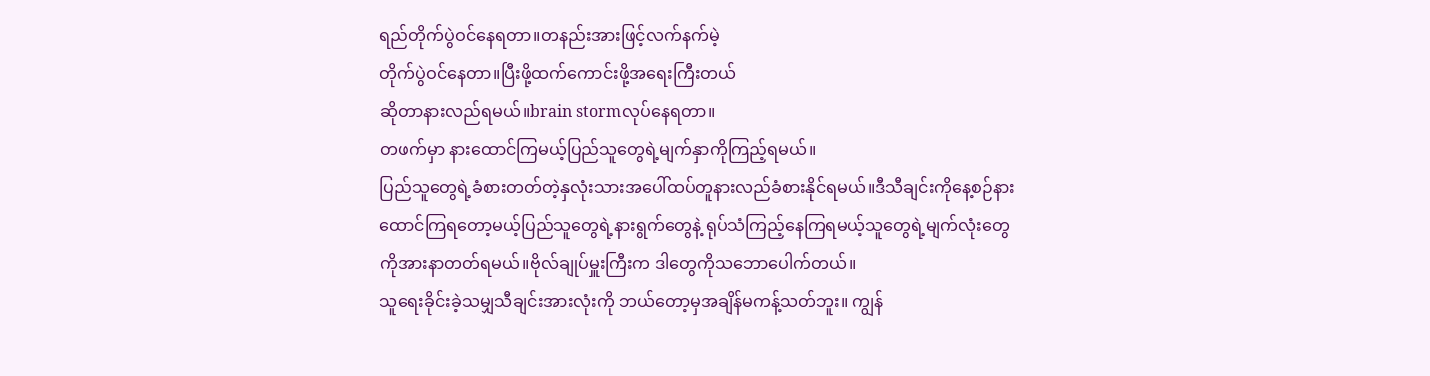ရည်တိုက်ပွဲဝင်နေရတာ။တနည်းအားဖြင့်လက်နက်မဲ့
တိုက်ပွဲဝင်နေတာ။ပြီးဖို့ထက်ကောင်းဖို့အရေးကြီးတယ်
ဆိုတာနားလည်ရမယ်။brain stormလုပ်နေရတာ။
တဖက်မှာ နားထောင်ကြမယ့်ပြည်သူတွေရဲ့မျက်နှာကိုကြည့်ရမယ်။
ပြည်သူတွေရဲ့ခံစားတတ်တဲ့နှလုံးသားအပေါ်ထပ်တူနားလည်ခံစားနိုင်ရမယ်။ဒီသီချင်းကိုနေ့စဉ်နားထောင်ကြရတော့မယ့်ပြည်သူတွေရဲ့နားရွက်တွေနဲ့ ရုပ်သံကြည့်နေကြရမယ့်သူတွေရဲ့မျက်လုံးတွေကိုအားနာတတ်ရမယ်။ဗိုလ်ချုပ်မှူးကြီးက ဒါတွေကိုသဘောပေါက်တယ်။
သူရေးခိုင်းခဲ့သမျှသီချင်းအားလုံးကို ဘယ်တော့မှအချိန်မကန့်သတ်ဘူး။ ကျွန်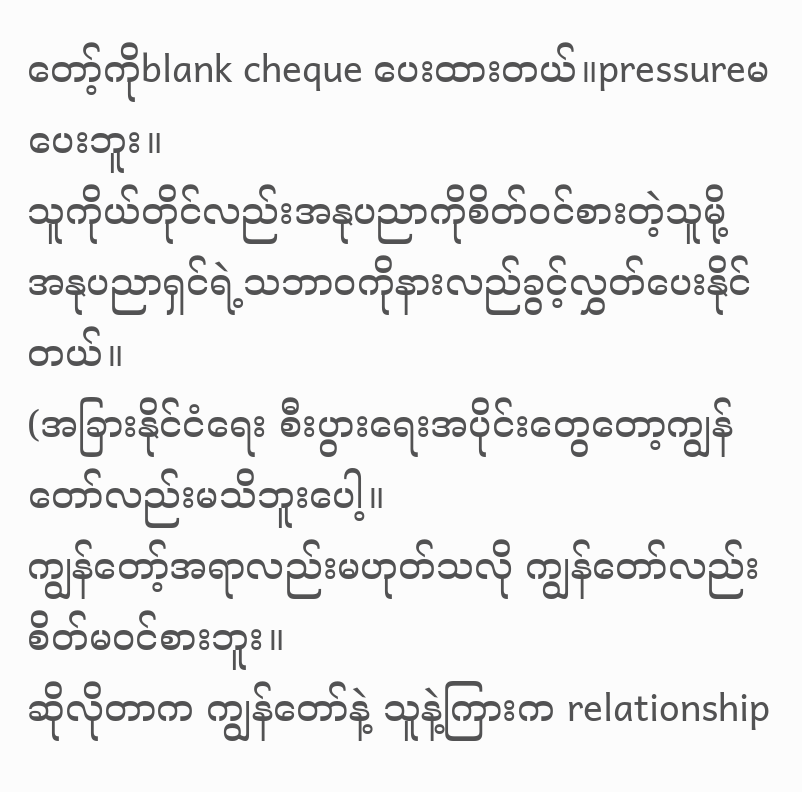တော့်ကိုblank cheque ပေးထားတယ်။pressureမပေးဘူး။
သူကိုယ်တိုင်လည်းအနုပညာကိုစိတ်ဝင်စားတဲ့သူမို့
အနုပညာရှင်ရဲ့သဘာဝကိုနားလည်ခွင့်လွှတ်ပေးနိုင်တယ်။
(အခြားနိုင်ငံရေး စီးပွားရေးအပိုင်းတွေတော့ကျွန်တော်လည်းမသိဘူးပေါ့။
ကျွန်တော့်အရာလည်းမဟုတ်သလို ကျွန်တော်လည်းစိတ်မဝင်စားဘူး။
ဆိုလိုတာက ကျွန်တော်နဲ့ သူနဲ့ကြားက relationship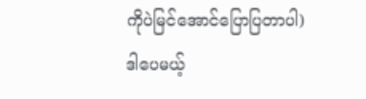ကိုပဲမြင်အောင်ပြောပြတာပါ)
ဒါပေမယ့်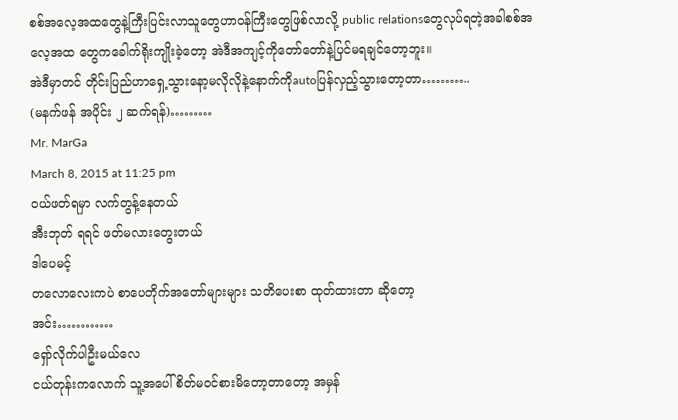စစ်အလေ့အထတွေနဲ့ကြီးပြင်းလာသူတွေဟာဝန်ကြီးတွေဖြစ်လာလို့ public relationsတွေလုပ်ရတဲ့အခါစစ်အလေ့အထ တွေကခေါက်ရိုးကျိုးခဲ့တော့ အဲဒီအကျင့်ကိုတော်တော်နဲ့ပြင်မရချင်တော့ဘူး။
အဲဒီမှာတင် တိုင်းပြည်ဟာရှေ့သွားနော့မလိုလိုနဲ့နောက်ကိုautoပြန်လှည့်သွားတော့တာ………..
(မနက်ဖန် အပိုင်း ၂ ဆက်ရန်)………
Mr. MarGa
March 8, 2015 at 11:25 pm
ဝယ်ဖတ်ရမှာ လက်တွန့်နေတယ်
အီးဘုတ် ရရင် ဖတ်မလားတွေးတယ်
ဒါပေမင့်
တလောလေးကပဲ စာပေတိုက်အတော်များများ သတိပေးစာ ထုတ်ထားတာ ဆိုတော့
အင်း…………
ရှော်လိုက်ပါဦးမယ်လေ
ငယ်တုန်းကလောက် သူ့အပေါ် စိတ်မဝင်စားမိတော့တာတော့ အမှန်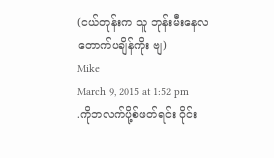(ငယ်တုန်းက သူ ဘုန်းမီးနေလ တောက်ပချိန်ကိုး ဗျ)
Mike
March 9, 2015 at 1:52 pm
.ကိုဘလက်ပို့စ်ဖတ်ရင်း ဝိုင်း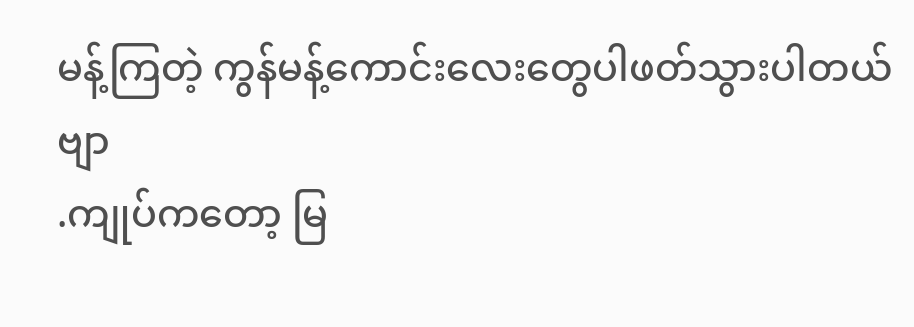မန့်ကြတဲ့ ကွန်မန့်ကောင်းလေးတွေပါဖတ်သွားပါတယ်ဗျာ
.ကျုပ်ကတော့ မြ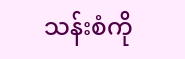သန်းစံကို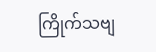ကြိုက်သဗျ